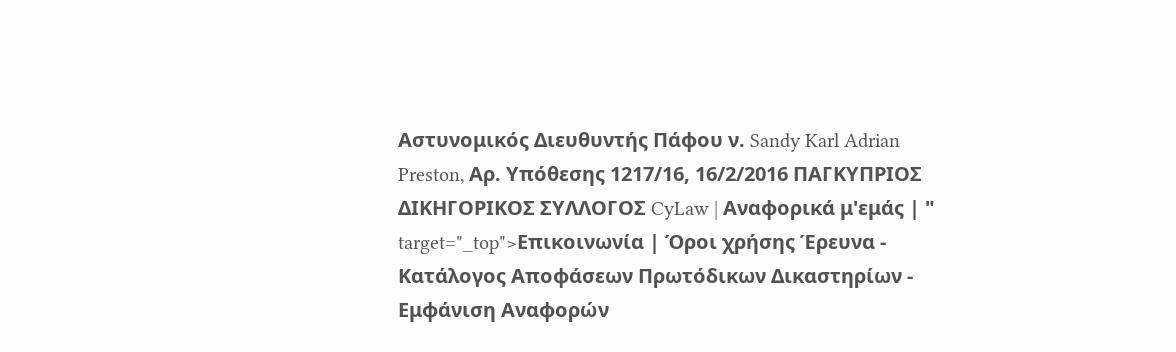Αστυνομικός Διευθυντής Πάφου ν. Sandy Karl Adrian Preston, Aρ. Υπόθεσης 1217/16, 16/2/2016 ΠΑΓΚΥΠΡΙΟΣ ΔΙΚΗΓΟΡΙΚΟΣ ΣΥΛΛΟΓΟΣ CyLaw | Αναφορικά μ'εμάς | " target="_top">Επικοινωνία | Όροι χρήσης Έρευνα - Κατάλογος Αποφάσεων Πρωτόδικων Δικαστηρίων - Εμφάνιση Αναφορών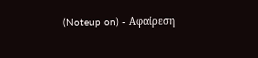(Noteup on) - Αφαίρεση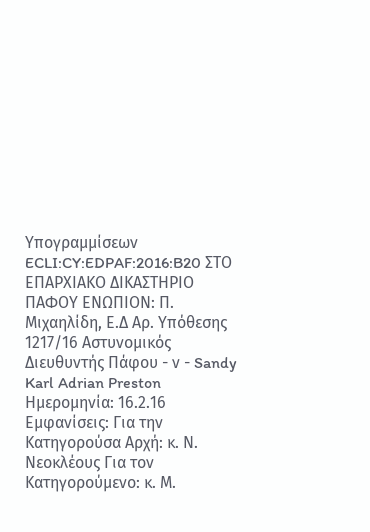Υπογραμμίσεων ECLI:CY:EDPAF:2016:B20 ΣΤΟ ΕΠΑΡΧΙΑΚΟ ΔΙΚΑΣΤΗΡΙΟ ΠΑΦΟΥ ΕΝΩΠΙΟΝ: Π. Μιχαηλίδη, Ε.Δ Aρ. Υπόθεσης 1217/16 Αστυνομικός Διευθυντής Πάφου - ν - Sandy Karl Adrian Preston Ημερομηνία: 16.2.16 Εμφανίσεις: Για την Κατηγορούσα Αρχή: κ. Ν. Νεοκλέους Για τον Κατηγορούμενο: κ. Μ.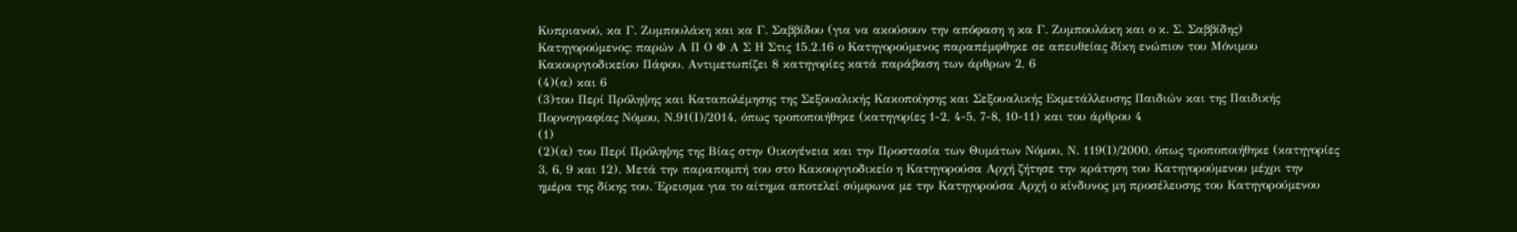Κυπριανού, κα Γ. Ζυμπουλάκη και κα Γ. Σαββίδου (για να ακούσουν την απόφαση η κα Γ. Ζυμπουλάκη και ο κ. Σ. Σαββίδης) Κατηγορούμενος: παρών Α Π Ο Φ Α Σ Η Στις 15.2.16 ο Κατηγορούμενος παραπέμφθηκε σε απευθείας δίκη ενώπιον του Μόνιμου Κακουργιοδικείου Πάφου. Αντιμετωπίζει 8 κατηγορίες κατά παράβαση των άρθρων 2, 6
(4)(α) και 6
(3)του Περί Πρόληψης και Καταπολέμησης της Σεξουαλικής Κακοποίησης και Σεξουαλικής Εκμετάλλευσης Παιδιών και της Παιδικής Πορνογραφίας Νόμου, Ν.91(Ι)/2014, όπως τροποποιήθηκε (κατηγορίες 1-2, 4-5, 7-8, 10-11) και του άρθρου 4
(1)
(2)(α) του Περί Πρόληψης της Βίας στην Οικογένεια και την Προστασία των Θυμάτων Νόμου, Ν. 119(Ι)/2000, όπως τροποποιήθηκε (κατηγορίες 3, 6, 9 και 12). Μετά την παραπομπή του στο Κακουργιοδικείο η Κατηγορούσα Αρχή ζήτησε την κράτηση του Κατηγορούμενου μέχρι την ημέρα της δίκης του. Έρεισμα για το αίτημα αποτελεί σύμφωνα με την Κατηγορούσα Αρχή ο κίνδυνος μη προσέλευσης του Κατηγορούμενου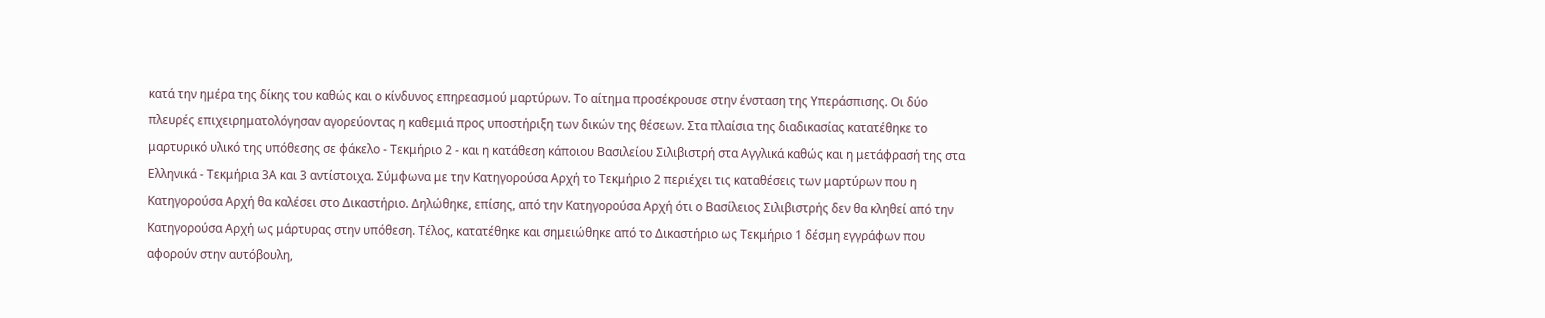κατά την ημέρα της δίκης του καθώς και ο κίνδυνος επηρεασμού μαρτύρων. Το αίτημα προσέκρουσε στην ένσταση της Υπεράσπισης. Οι δύο πλευρές επιχειρηματολόγησαν αγορεύοντας η καθεμιά προς υποστήριξη των δικών της θέσεων. Στα πλαίσια της διαδικασίας κατατέθηκε το μαρτυρικό υλικό της υπόθεσης σε φάκελο - Τεκμήριο 2 - και η κατάθεση κάποιου Βασιλείου Σιλιβιστρή στα Αγγλικά καθώς και η μετάφρασή της στα Ελληνικά - Τεκμήρια 3Α και 3 αντίστοιχα. Σύμφωνα με την Κατηγορούσα Αρχή το Τεκμήριο 2 περιέχει τις καταθέσεις των μαρτύρων που η Κατηγορούσα Αρχή θα καλέσει στο Δικαστήριο. Δηλώθηκε, επίσης, από την Κατηγορούσα Αρχή ότι ο Βασίλειος Σιλιβιστρής δεν θα κληθεί από την Κατηγορούσα Αρχή ως μάρτυρας στην υπόθεση. Τέλος, κατατέθηκε και σημειώθηκε από το Δικαστήριο ως Τεκμήριο 1 δέσμη εγγράφων που αφορούν στην αυτόβουλη,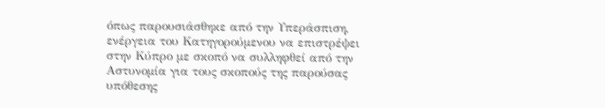όπως παρουσιάσθηκε από την Υπεράσπιση, ενέργεια του Κατηγορούμενου να επιστρέψει στην Κύπρο με σκοπό να συλληφθεί από την Αστυνομία για τους σκοπούς της παρούσας υπόθεσης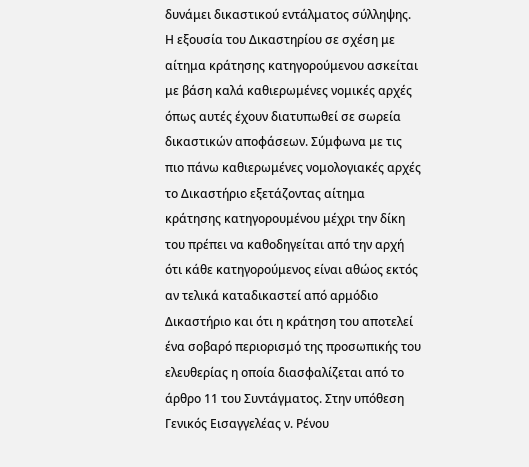δυνάμει δικαστικού εντάλματος σύλληψης. Η εξουσία του Δικαστηρίου σε σχέση με αίτημα κράτησης κατηγορούμενου ασκείται με βάση καλά καθιερωμένες νομικές αρχές όπως αυτές έχουν διατυπωθεί σε σωρεία δικαστικών αποφάσεων. Σύμφωνα με τις πιο πάνω καθιερωμένες νομολογιακές αρχές το Δικαστήριο εξετάζοντας αίτημα κράτησης κατηγορουμένου μέχρι την δίκη του πρέπει να καθοδηγείται από την αρχή ότι κάθε κατηγορούμενος είναι αθώος εκτός αν τελικά καταδικαστεί από αρμόδιο Δικαστήριο και ότι η κράτηση του αποτελεί ένα σοβαρό περιορισμό της προσωπικής του ελευθερίας η οποία διασφαλίζεται από το άρθρο 11 του Συντάγματος. Στην υπόθεση Γενικός Εισαγγελέας ν. Ρένου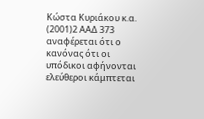Κώστα Κυριάκου κ.α.
(2001)2 ΑΑΔ 373 αναφέρεται ότι ο κανόνας ότι οι υπόδικοι αφήνονται ελεύθεροι κάμπτεται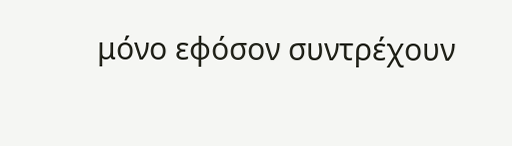μόνο εφόσον συντρέχουν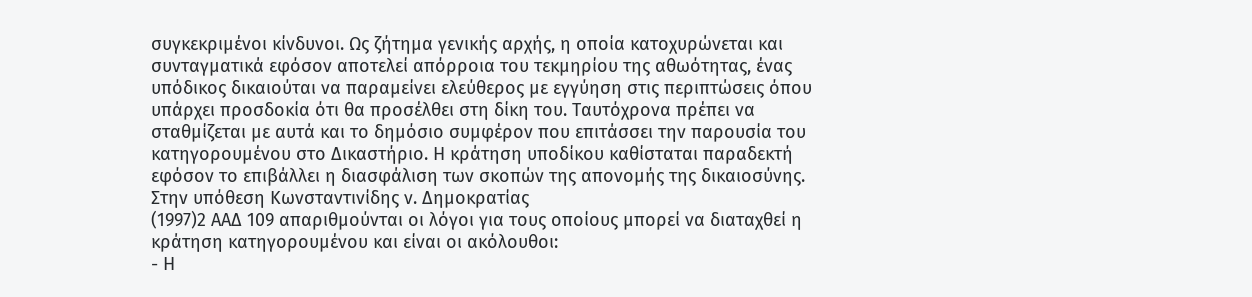συγκεκριμένοι κίνδυνοι. Ως ζήτημα γενικής αρχής, η οποία κατοχυρώνεται και συνταγματικά εφόσον αποτελεί απόρροια του τεκμηρίου της αθωότητας, ένας υπόδικος δικαιούται να παραμείνει ελεύθερος με εγγύηση στις περιπτώσεις όπου υπάρχει προσδοκία ότι θα προσέλθει στη δίκη του. Ταυτόχρονα πρέπει να σταθμίζεται με αυτά και το δημόσιο συμφέρον που επιτάσσει την παρουσία του κατηγορουμένου στο Δικαστήριο. Η κράτηση υποδίκου καθίσταται παραδεκτή εφόσον το επιβάλλει η διασφάλιση των σκοπών της απονομής της δικαιοσύνης. Στην υπόθεση Κωνσταντινίδης ν. Δημοκρατίας
(1997)2 ΑΑΔ 109 απαριθμούνται οι λόγοι για τους οποίους μπορεί να διαταχθεί η κράτηση κατηγορουμένου και είναι οι ακόλουθοι:
- Η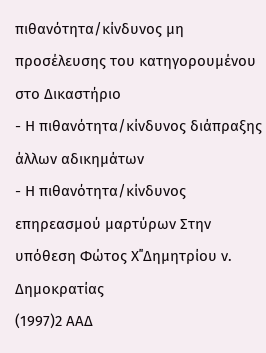πιθανότητα/κίνδυνος μη προσέλευσης του κατηγορουμένου στο Δικαστήριο
- Η πιθανότητα/κίνδυνος διάπραξης άλλων αδικημάτων
- Η πιθανότητα/κίνδυνος επηρεασμού μαρτύρων Στην υπόθεση Φώτος Χ΄΄Δημητρίου ν. Δημοκρατίας
(1997)2 ΑΑΔ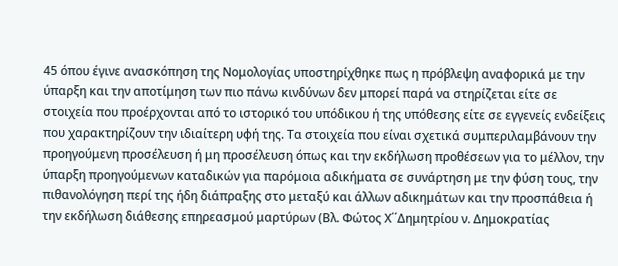45 όπου έγινε ανασκόπηση της Νομολογίας υποστηρίχθηκε πως η πρόβλεψη αναφορικά με την ύπαρξη και την αποτίμηση των πιο πάνω κινδύνων δεν μπορεί παρά να στηρίζεται είτε σε στοιχεία που προέρχονται από το ιστορικό του υπόδικου ή της υπόθεσης είτε σε εγγενείς ενδείξεις που χαρακτηρίζουν την ιδιαίτερη υφή της. Τα στοιχεία που είναι σχετικά συμπεριλαμβάνουν την προηγούμενη προσέλευση ή μη προσέλευση όπως και την εκδήλωση προθέσεων για το μέλλον, την ύπαρξη προηγούμενων καταδικών για παρόμοια αδικήματα σε συνάρτηση με την φύση τους, την πιθανολόγηση περί της ήδη διάπραξης στο μεταξύ και άλλων αδικημάτων και την προσπάθεια ή την εκδήλωση διάθεσης επηρεασμού μαρτύρων (Βλ. Φώτος Χ΄΄Δημητρίου ν. Δημοκρατίας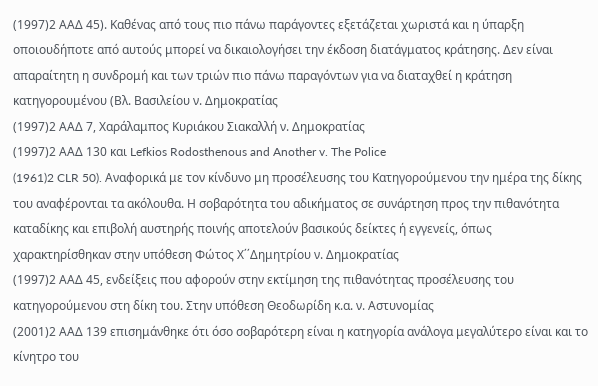(1997)2 ΑΑΔ 45). Καθένας από τους πιο πάνω παράγοντες εξετάζεται χωριστά και η ύπαρξη οποιουδήποτε από αυτούς μπορεί να δικαιολογήσει την έκδοση διατάγματος κράτησης. Δεν είναι απαραίτητη η συνδρομή και των τριών πιο πάνω παραγόντων για να διαταχθεί η κράτηση κατηγορουμένου (Βλ. Βασιλείου ν. Δημοκρατίας
(1997)2 ΑΑΔ 7, Χαράλαμπος Κυριάκου Σιακαλλή ν. Δημοκρατίας
(1997)2 ΑΑΔ 130 και Lefkios Rodosthenous and Another v. The Police
(1961)2 CLR 50). Αναφορικά με τον κίνδυνο μη προσέλευσης του Κατηγορούμενου την ημέρα της δίκης του αναφέρονται τα ακόλουθα. Η σοβαρότητα του αδικήματος σε συνάρτηση προς την πιθανότητα καταδίκης και επιβολή αυστηρής ποινής αποτελούν βασικούς δείκτες ή εγγενείς, όπως χαρακτηρίσθηκαν στην υπόθεση Φώτος Χ΄΄Δημητρίου ν. Δημοκρατίας
(1997)2 ΑΑΔ 45, ενδείξεις που αφορούν στην εκτίμηση της πιθανότητας προσέλευσης του κατηγορούμενου στη δίκη του. Στην υπόθεση Θεοδωρίδη κ.α. ν. Αστυνομίας
(2001)2 ΑΑΔ 139 επισημάνθηκε ότι όσο σοβαρότερη είναι η κατηγορία ανάλογα μεγαλύτερο είναι και το κίνητρο του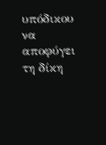υπόδικου να αποφύγει τη δίκη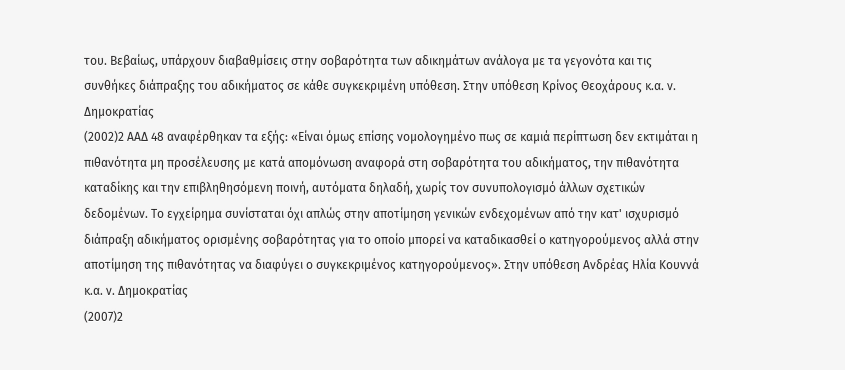του. Βεβαίως, υπάρχουν διαβαθμίσεις στην σοβαρότητα των αδικημάτων ανάλογα με τα γεγονότα και τις συνθήκες διάπραξης του αδικήματος σε κάθε συγκεκριμένη υπόθεση. Στην υπόθεση Κρίνος Θεοχάρους κ.α. ν. Δημοκρατίας
(2002)2 ΑΑΔ 48 αναφέρθηκαν τα εξής: «Είναι όμως επίσης νομολογημένο πως σε καμιά περίπτωση δεν εκτιμάται η πιθανότητα μη προσέλευσης με κατά απομόνωση αναφορά στη σοβαρότητα του αδικήματος, την πιθανότητα καταδίκης και την επιβληθησόμενη ποινή, αυτόματα δηλαδή, χωρίς τον συνυπολογισμό άλλων σχετικών δεδομένων. Το εγχείρημα συνίσταται όχι απλώς στην αποτίμηση γενικών ενδεχομένων από την κατ' ισχυρισμό διάπραξη αδικήματος ορισμένης σοβαρότητας για το οποίο μπορεί να καταδικασθεί ο κατηγορούμενος αλλά στην αποτίμηση της πιθανότητας να διαφύγει ο συγκεκριμένος κατηγορούμενος». Στην υπόθεση Ανδρέας Ηλία Κουννά κ.α. ν. Δημοκρατίας
(2007)2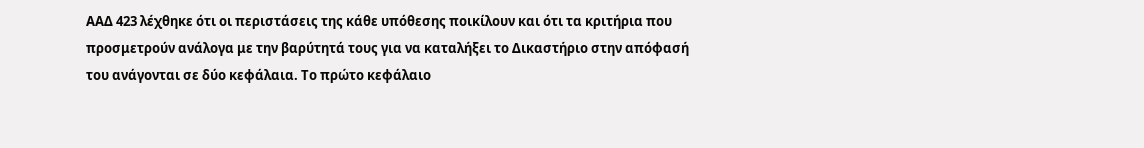ΑΑΔ 423 λέχθηκε ότι οι περιστάσεις της κάθε υπόθεσης ποικίλουν και ότι τα κριτήρια που προσμετρούν ανάλογα με την βαρύτητά τους για να καταλήξει το Δικαστήριο στην απόφασή του ανάγονται σε δύο κεφάλαια. Το πρώτο κεφάλαιο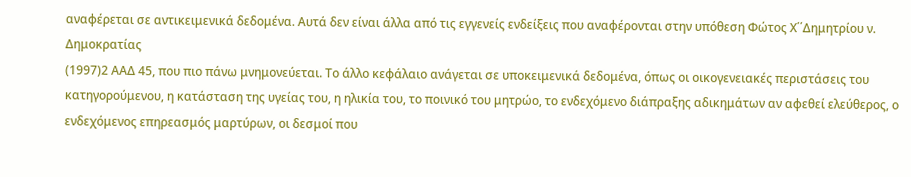αναφέρεται σε αντικειμενικά δεδομένα. Αυτά δεν είναι άλλα από τις εγγενείς ενδείξεις που αναφέρονται στην υπόθεση Φώτος Χ΄΄Δημητρίου ν. Δημοκρατίας
(1997)2 ΑΑΔ 45, που πιο πάνω μνημονεύεται. Το άλλο κεφάλαιο ανάγεται σε υποκειμενικά δεδομένα, όπως οι οικογενειακές περιστάσεις του κατηγορούμενου, η κατάσταση της υγείας του, η ηλικία του, το ποινικό του μητρώο, το ενδεχόμενο διάπραξης αδικημάτων αν αφεθεί ελεύθερος, ο ενδεχόμενος επηρεασμός μαρτύρων, οι δεσμοί που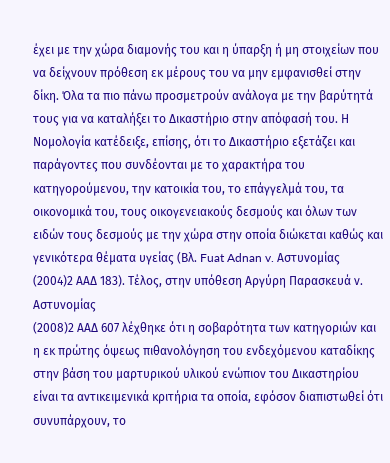έχει με την χώρα διαμονής του και η ύπαρξη ή μη στοιχείων που να δείχνουν πρόθεση εκ μέρους του να μην εμφανισθεί στην δίκη. Όλα τα πιο πάνω προσμετρούν ανάλογα με την βαρύτητά τους για να καταλήξει το Δικαστήριο στην απόφασή του. Η Νομολογία κατέδειξε, επίσης, ότι το Δικαστήριο εξετάζει και παράγοντες που συνδέονται με το χαρακτήρα του κατηγορούμενου, την κατοικία του, το επάγγελμά του, τα οικονομικά του, τους οικογενειακούς δεσμούς και όλων των ειδών τους δεσμούς με την χώρα στην οποία διώκεται καθώς και γενικότερα θέματα υγείας (Βλ. Fuat Adnan v. Αστυνομίας
(2004)2 ΑΑΔ 183). Τέλος, στην υπόθεση Αργύρη Παρασκευά ν. Αστυνομίας
(2008)2 ΑΑΔ 607 λέχθηκε ότι η σοβαρότητα των κατηγοριών και η εκ πρώτης όψεως πιθανολόγηση του ενδεχόμενου καταδίκης στην βάση του μαρτυρικού υλικού ενώπιον του Δικαστηρίου είναι τα αντικειμενικά κριτήρια τα οποία, εφόσον διαπιστωθεί ότι συνυπάρχουν, το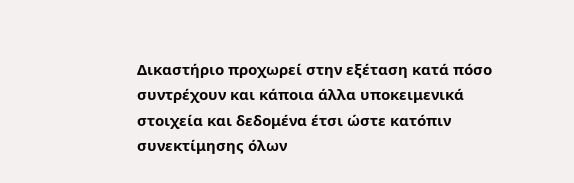Δικαστήριο προχωρεί στην εξέταση κατά πόσο συντρέχουν και κάποια άλλα υποκειμενικά στοιχεία και δεδομένα έτσι ώστε κατόπιν συνεκτίμησης όλων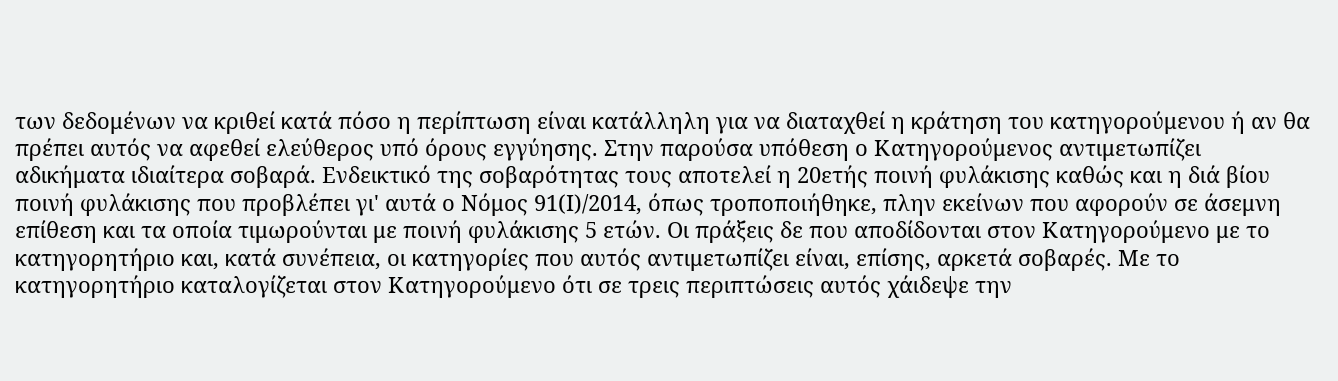των δεδομένων να κριθεί κατά πόσο η περίπτωση είναι κατάλληλη για να διαταχθεί η κράτηση του κατηγορούμενου ή αν θα πρέπει αυτός να αφεθεί ελεύθερος υπό όρους εγγύησης. Στην παρούσα υπόθεση ο Κατηγορούμενος αντιμετωπίζει αδικήματα ιδιαίτερα σοβαρά. Ενδεικτικό της σοβαρότητας τους αποτελεί η 20ετής ποινή φυλάκισης καθώς και η διά βίου ποινή φυλάκισης που προβλέπει γι' αυτά ο Νόμος 91(Ι)/2014, όπως τροποποιήθηκε, πλην εκείνων που αφορούν σε άσεμνη επίθεση και τα οποία τιμωρούνται με ποινή φυλάκισης 5 ετών. Οι πράξεις δε που αποδίδονται στον Κατηγορούμενο με το κατηγορητήριο και, κατά συνέπεια, οι κατηγορίες που αυτός αντιμετωπίζει είναι, επίσης, αρκετά σοβαρές. Με το κατηγορητήριο καταλογίζεται στον Κατηγορούμενο ότι σε τρεις περιπτώσεις αυτός χάιδεψε την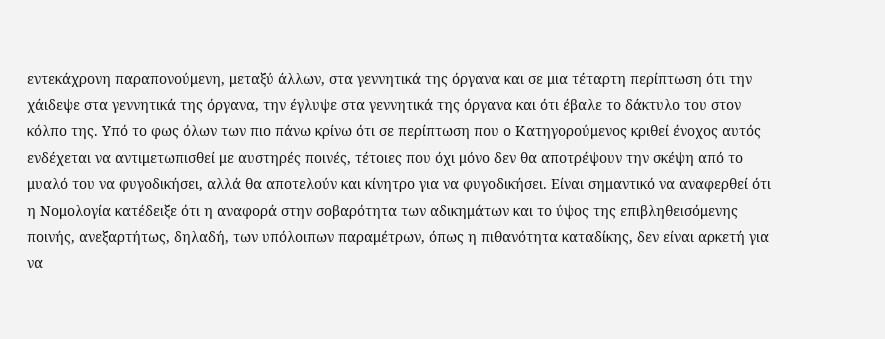εντεκάχρονη παραπονούμενη, μεταξύ άλλων, στα γεννητικά της όργανα και σε μια τέταρτη περίπτωση ότι την χάιδεψε στα γεννητικά της όργανα, την έγλυψε στα γεννητικά της όργανα και ότι έβαλε το δάκτυλο του στον κόλπο της. Υπό το φως όλων των πιο πάνω κρίνω ότι σε περίπτωση που ο Κατηγορούμενος κριθεί ένοχος αυτός ενδέχεται να αντιμετωπισθεί με αυστηρές ποινές, τέτοιες που όχι μόνο δεν θα αποτρέψουν την σκέψη από το μυαλό του να φυγοδικήσει, αλλά θα αποτελούν και κίνητρο για να φυγοδικήσει. Είναι σημαντικό να αναφερθεί ότι η Νομολογία κατέδειξε ότι η αναφορά στην σοβαρότητα των αδικημάτων και το ύψος της επιβληθεισόμενης ποινής, ανεξαρτήτως, δηλαδή, των υπόλοιπων παραμέτρων, όπως η πιθανότητα καταδίκης, δεν είναι αρκετή για να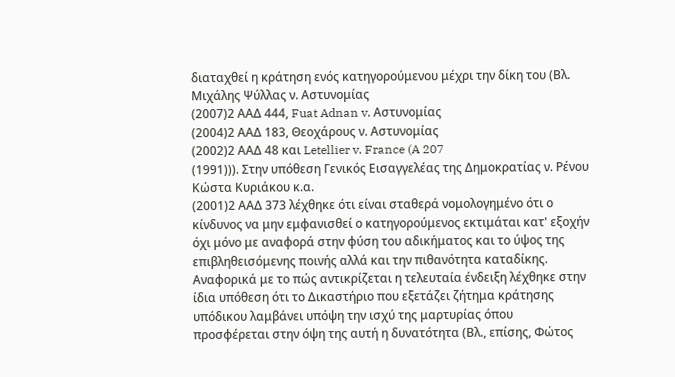διαταχθεί η κράτηση ενός κατηγορούμενου μέχρι την δίκη του (Βλ. Μιχάλης Ψύλλας ν. Αστυνομίας
(2007)2 ΑΑΔ 444, Fuat Adnan v. Αστυνομίας
(2004)2 ΑΑΔ 183, Θεοχάρους ν. Αστυνομίας
(2002)2 ΑΑΔ 48 και Letellier v. France (A 207
(1991))). Στην υπόθεση Γενικός Εισαγγελέας της Δημοκρατίας ν. Ρένου Κώστα Κυριάκου κ.α.
(2001)2 ΑΑΔ 373 λέχθηκε ότι είναι σταθερά νομολογημένο ότι ο κίνδυνος να μην εμφανισθεί ο κατηγορούμενος εκτιμάται κατ' εξοχήν όχι μόνο με αναφορά στην φύση του αδικήματος και το ύψος της επιβληθεισόμενης ποινής αλλά και την πιθανότητα καταδίκης. Αναφορικά με το πώς αντικρίζεται η τελευταία ένδειξη λέχθηκε στην ίδια υπόθεση ότι το Δικαστήριο που εξετάζει ζήτημα κράτησης υπόδικου λαμβάνει υπόψη την ισχύ της μαρτυρίας όπου προσφέρεται στην όψη της αυτή η δυνατότητα (Βλ., επίσης, Φώτος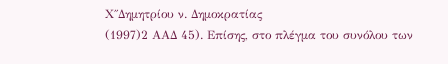Χ΄΄Δημητρίου ν. Δημοκρατίας
(1997)2 ΑΑΔ 45). Επίσης, στο πλέγμα του συνόλου των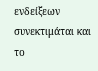ενδείξεων συνεκτιμάται και το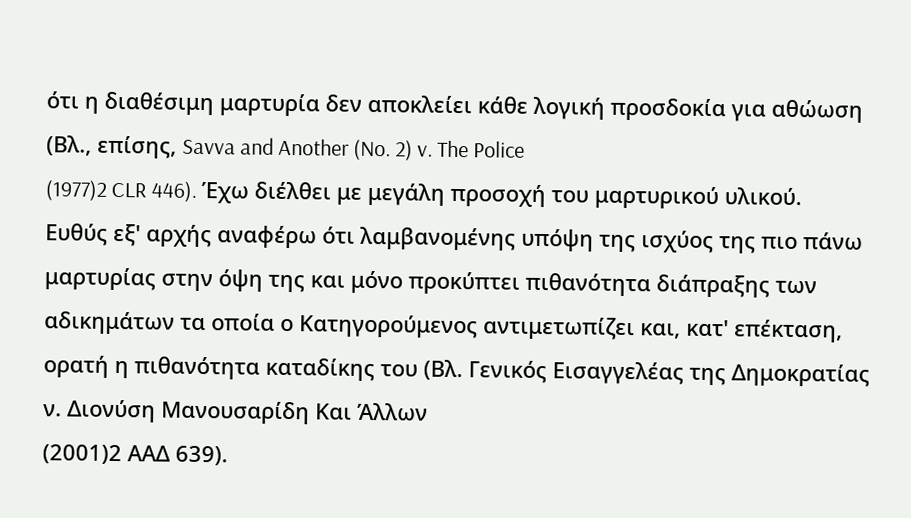ότι η διαθέσιμη μαρτυρία δεν αποκλείει κάθε λογική προσδοκία για αθώωση (Βλ., επίσης, Savva and Another (No. 2) v. The Police
(1977)2 CLR 446). Έχω διέλθει με μεγάλη προσοχή του μαρτυρικού υλικού. Ευθύς εξ' αρχής αναφέρω ότι λαμβανομένης υπόψη της ισχύος της πιο πάνω μαρτυρίας στην όψη της και μόνο προκύπτει πιθανότητα διάπραξης των αδικημάτων τα οποία ο Κατηγορούμενος αντιμετωπίζει και, κατ' επέκταση, ορατή η πιθανότητα καταδίκης του (Βλ. Γενικός Εισαγγελέας της Δημοκρατίας ν. Διονύση Μανουσαρίδη Και Άλλων
(2001)2 ΑΑΔ 639).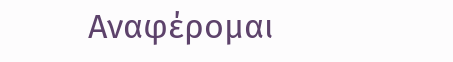Αναφέρομαι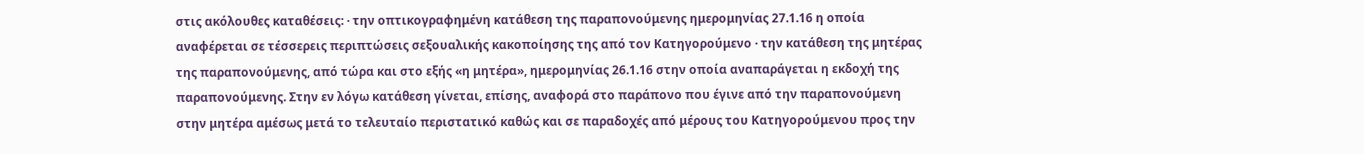στις ακόλουθες καταθέσεις: · την οπτικογραφημένη κατάθεση της παραπονούμενης ημερομηνίας 27.1.16 η οποία αναφέρεται σε τέσσερεις περιπτώσεις σεξουαλικής κακοποίησης της από τον Κατηγορούμενο · την κατάθεση της μητέρας της παραπονούμενης, από τώρα και στο εξής «η μητέρα», ημερομηνίας 26.1.16 στην οποία αναπαράγεται η εκδοχή της παραπονούμενης. Στην εν λόγω κατάθεση γίνεται, επίσης, αναφορά στο παράπονο που έγινε από την παραπονούμενη στην μητέρα αμέσως μετά το τελευταίο περιστατικό καθώς και σε παραδοχές από μέρους του Κατηγορούμενου προς την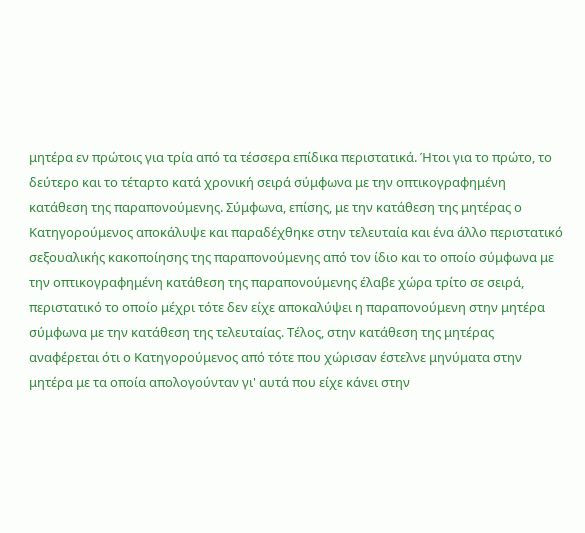μητέρα εν πρώτοις για τρία από τα τέσσερα επίδικα περιστατικά. Ήτοι για το πρώτο, το δεύτερο και το τέταρτο κατά χρονική σειρά σύμφωνα με την οπτικογραφημένη κατάθεση της παραπονούμενης. Σύμφωνα, επίσης, με την κατάθεση της μητέρας ο Κατηγορούμενος αποκάλυψε και παραδέχθηκε στην τελευταία και ένα άλλο περιστατικό σεξουαλικής κακοποίησης της παραπονούμενης από τον ίδιο και το οποίο σύμφωνα με την οπτικογραφημένη κατάθεση της παραπονούμενης έλαβε χώρα τρίτο σε σειρά, περιστατικό το οποίο μέχρι τότε δεν είχε αποκαλύψει η παραπονούμενη στην μητέρα σύμφωνα με την κατάθεση της τελευταίας. Τέλος, στην κατάθεση της μητέρας αναφέρεται ότι ο Κατηγορούμενος από τότε που χώρισαν έστελνε μηνύματα στην μητέρα με τα οποία απολογούνταν γι' αυτά που είχε κάνει στην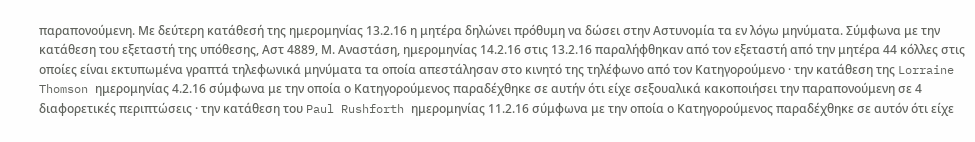παραπονούμενη. Με δεύτερη κατάθεσή της ημερομηνίας 13.2.16 η μητέρα δηλώνει πρόθυμη να δώσει στην Αστυνομία τα εν λόγω μηνύματα. Σύμφωνα με την κατάθεση του εξεταστή της υπόθεσης, Αστ 4889, Μ. Αναστάση, ημερομηνίας 14.2.16 στις 13.2.16 παραλήφθηκαν από τον εξεταστή από την μητέρα 44 κόλλες στις οποίες είναι εκτυπωμένα γραπτά τηλεφωνικά μηνύματα τα οποία απεστάλησαν στο κινητό της τηλέφωνο από τον Κατηγορούμενο · την κατάθεση της Lorraine Thomson ημερομηνίας 4.2.16 σύμφωνα με την οποία ο Κατηγορούμενος παραδέχθηκε σε αυτήν ότι είχε σεξουαλικά κακοποιήσει την παραπονούμενη σε 4 διαφορετικές περιπτώσεις · την κατάθεση του Paul Rushforth ημερομηνίας 11.2.16 σύμφωνα με την οποία ο Κατηγορούμενος παραδέχθηκε σε αυτόν ότι είχε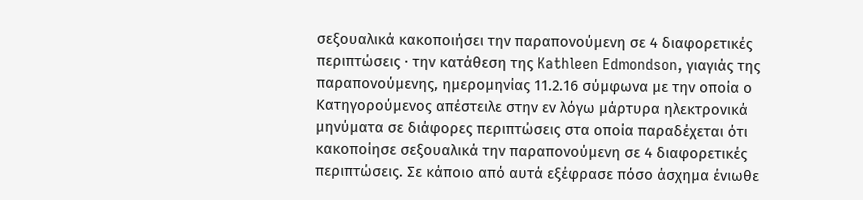σεξουαλικά κακοποιήσει την παραπονούμενη σε 4 διαφορετικές περιπτώσεις · την κατάθεση της Kathleen Edmondson, γιαγιάς της παραπονούμενης, ημερομηνίας 11.2.16 σύμφωνα με την οποία ο Κατηγορούμενος απέστειλε στην εν λόγω μάρτυρα ηλεκτρονικά μηνύματα σε διάφορες περιπτώσεις στα οποία παραδέχεται ότι κακοποίησε σεξουαλικά την παραπονούμενη σε 4 διαφορετικές περιπτώσεις. Σε κάποιο από αυτά εξέφρασε πόσο άσχημα ένιωθε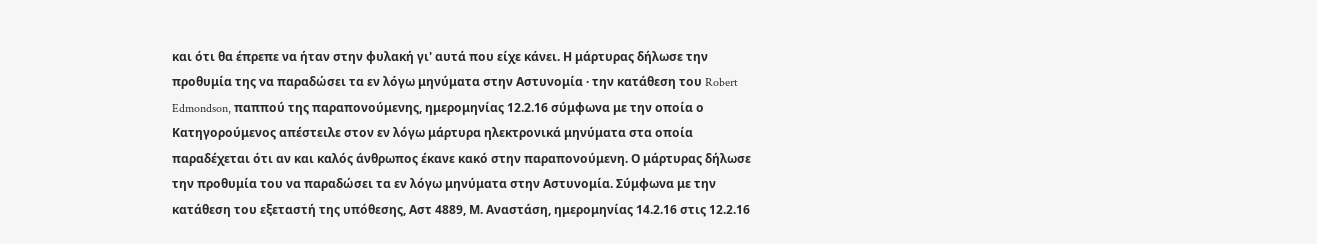και ότι θα έπρεπε να ήταν στην φυλακή γι' αυτά που είχε κάνει. Η μάρτυρας δήλωσε την προθυμία της να παραδώσει τα εν λόγω μηνύματα στην Αστυνομία · την κατάθεση του Robert Edmondson, παππού της παραπονούμενης, ημερομηνίας 12.2.16 σύμφωνα με την οποία ο Κατηγορούμενος απέστειλε στον εν λόγω μάρτυρα ηλεκτρονικά μηνύματα στα οποία παραδέχεται ότι αν και καλός άνθρωπος έκανε κακό στην παραπονούμενη. Ο μάρτυρας δήλωσε την προθυμία του να παραδώσει τα εν λόγω μηνύματα στην Αστυνομία. Σύμφωνα με την κατάθεση του εξεταστή της υπόθεσης, Αστ 4889, Μ. Αναστάση, ημερομηνίας 14.2.16 στις 12.2.16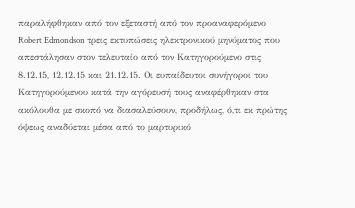παραλήφθηκαν από τον εξεταστή από τον προαναφερόμενο Robert Edmondson τρεις εκτυπώσεις ηλεκτρονικού μηνύματος που απεστάλησαν στον τελευταίο από τον Κατηγορούμενο στις 8.12.15, 12.12.15 και 21.12.15. Οι ευπαίδευτοι συνήγοροι του Κατηγορούμενου κατά την αγόρευσή τους αναφέρθηκαν στα ακόλουθα με σκοπό να διασαλεύσουν, προδήλως, ό,τι εκ πρώτης όψεως αναδύεται μέσα από το μαρτυρικό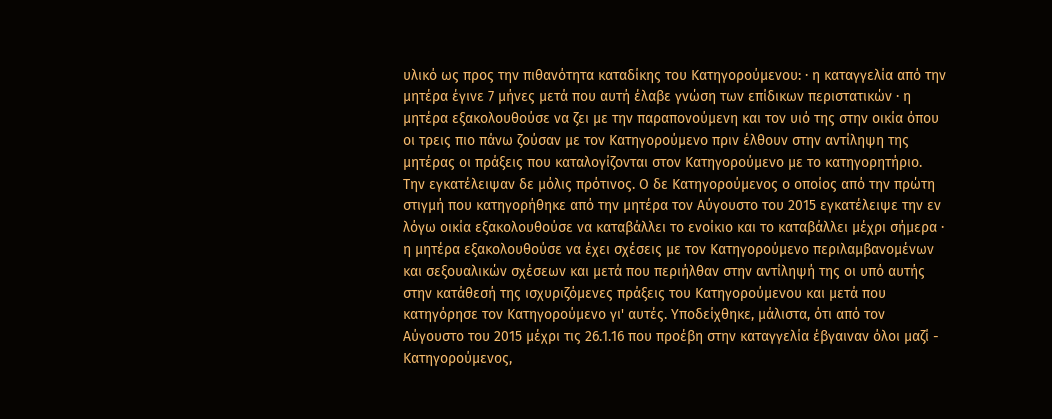υλικό ως προς την πιθανότητα καταδίκης του Κατηγορούμενου: · η καταγγελία από την μητέρα έγινε 7 μήνες μετά που αυτή έλαβε γνώση των επίδικων περιστατικών · η μητέρα εξακολουθούσε να ζει με την παραπονούμενη και τον υιό της στην οικία όπου οι τρεις πιο πάνω ζούσαν με τον Κατηγορούμενο πριν έλθουν στην αντίληψη της μητέρας οι πράξεις που καταλογίζονται στον Κατηγορούμενο με το κατηγορητήριο. Την εγκατέλειψαν δε μόλις πρότινος. Ο δε Κατηγορούμενος ο οποίος από την πρώτη στιγμή που κατηγορήθηκε από την μητέρα τον Αύγουστο του 2015 εγκατέλειψε την εν λόγω οικία εξακολουθούσε να καταβάλλει το ενοίκιο και το καταβάλλει μέχρι σήμερα · η μητέρα εξακολουθούσε να έχει σχέσεις με τον Κατηγορούμενο περιλαμβανομένων και σεξουαλικών σχέσεων και μετά που περιήλθαν στην αντίληψή της οι υπό αυτής στην κατάθεσή της ισχυριζόμενες πράξεις του Κατηγορούμενου και μετά που κατηγόρησε τον Κατηγορούμενο γι' αυτές. Υποδείχθηκε, μάλιστα, ότι από τον Αύγουστο του 2015 μέχρι τις 26.1.16 που προέβη στην καταγγελία έβγαιναν όλοι μαζί - Κατηγορούμενος,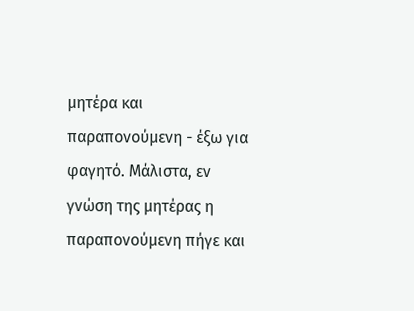μητέρα και παραπονούμενη - έξω για φαγητό. Μάλιστα, εν γνώση της μητέρας η παραπονούμενη πήγε και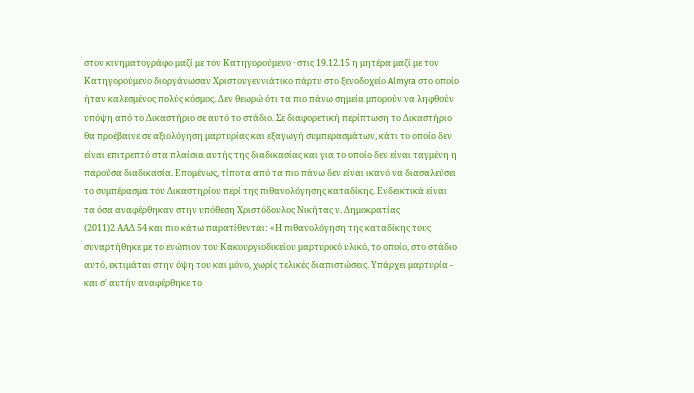στον κινηματογράφο μαζί με τον Κατηγορούμενο · στις 19.12.15 η μητέρα μαζί με τον Κατηγορούμενο διοργάνωσαν Χριστουγεννιάτικο πάρτυ στο ξενοδοχείο Almyra στο οποίο ήταν καλεσμένος πολύς κόσμος. Δεν θεωρώ ότι τα πιο πάνω σημεία μπορούν να ληφθούν υπόψη από το Δικαστήριο σε αυτό το στάδιο. Σε διαφορετική περίπτωση το Δικαστήριο θα προέβαινε σε αξιολόγηση μαρτυρίας και εξαγωγή συμπερασμάτων, κάτι το οποίο δεν είναι επιτρεπτό στα πλαίσια αυτής της διαδικασίας και για το οποίο δεν είναι ταγμένη η παρούσα διαδικασία. Επομένως, τίποτα από τα πιο πάνω δεν είναι ικανό να διασαλεύσει το συμπέρασμα του Δικαστηρίου περί της πιθανολόγησης καταδίκης. Ενδεικτικά είναι τα όσα αναφέρθηκαν στην υπόθεση Χριστόδουλος Νικήτας ν. Δημοκρατίας
(2011)2 ΑΑΔ 54 και πιο κάτω παρατίθενται: «Η πιθανολόγηση της καταδίκης τους συναρτήθηκε με το ενώπιον του Κακουργιοδικείου μαρτυρικό υλικό, το οποίο, στο στάδιο αυτό, εκτιμάται στην όψη του και μόνο, χωρίς τελικές διαπιστώσεις. Υπάρχει μαρτυρία - και σ' αυτήν αναφέρθηκε το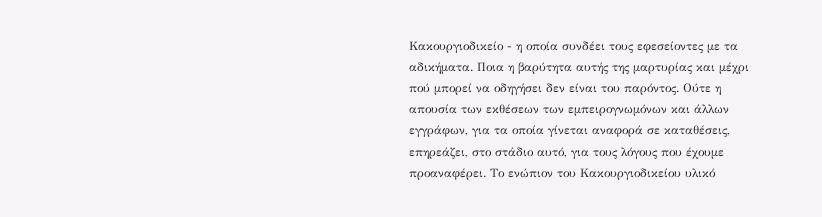Κακουργιοδικείο - η οποία συνδέει τους εφεσείοντες με τα αδικήματα. Ποια η βαρύτητα αυτής της μαρτυρίας και μέχρι πού μπορεί να οδηγήσει δεν είναι του παρόντος. Ούτε η απουσία των εκθέσεων των εμπειρογνωμόνων και άλλων εγγράφων, για τα οποία γίνεται αναφορά σε καταθέσεις, επηρεάζει, στο στάδιο αυτό, για τους λόγους που έχουμε προαναφέρει. Το ενώπιον του Κακουργιοδικείου υλικό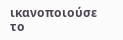ικανοποιούσε το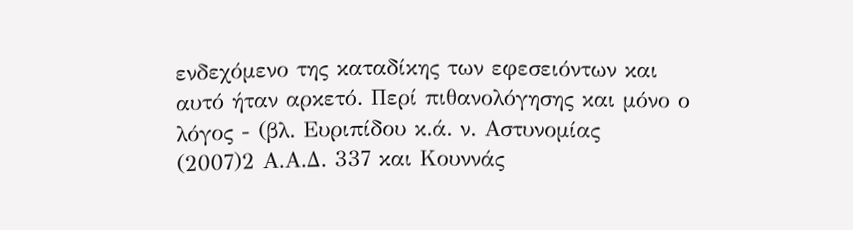ενδεχόμενο της καταδίκης των εφεσειόντων και αυτό ήταν αρκετό. Περί πιθανολόγησης και μόνο ο λόγος - (βλ. Ευριπίδου κ.ά. ν. Αστυνομίας
(2007)2 Α.Α.Δ. 337 και Κουννάς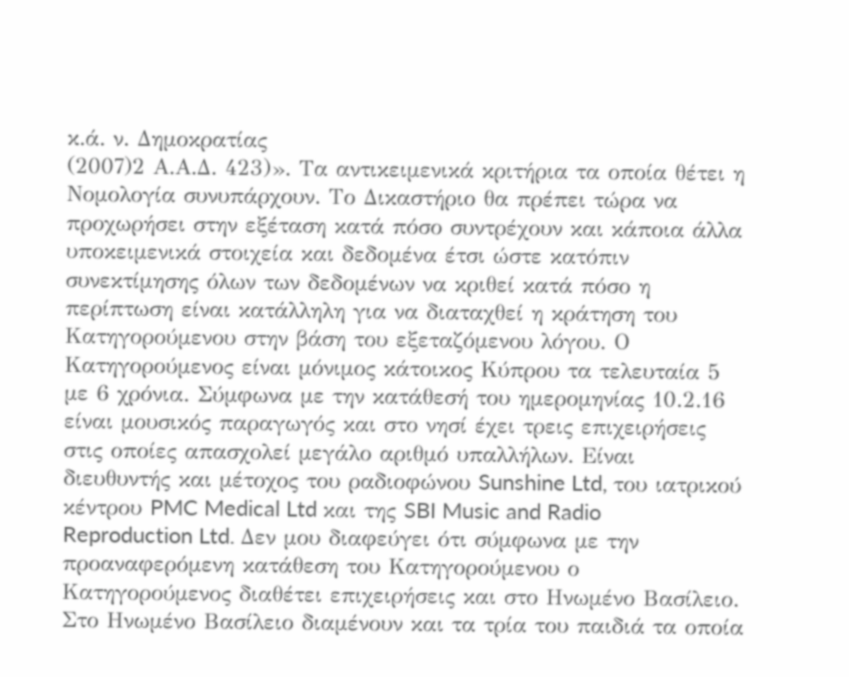κ.ά. ν. Δημοκρατίας
(2007)2 Α.Α.Δ. 423)». Τα αντικειμενικά κριτήρια τα οποία θέτει η Νομολογία συνυπάρχουν. Το Δικαστήριο θα πρέπει τώρα να προχωρήσει στην εξέταση κατά πόσο συντρέχουν και κάποια άλλα υποκειμενικά στοιχεία και δεδομένα έτσι ώστε κατόπιν συνεκτίμησης όλων των δεδομένων να κριθεί κατά πόσο η περίπτωση είναι κατάλληλη για να διαταχθεί η κράτηση του Κατηγορούμενου στην βάση του εξεταζόμενου λόγου. Ο Κατηγορούμενος είναι μόνιμος κάτοικος Κύπρου τα τελευταία 5 με 6 χρόνια. Σύμφωνα με την κατάθεσή του ημερομηνίας 10.2.16 είναι μουσικός παραγωγός και στο νησί έχει τρεις επιχειρήσεις στις οποίες απασχολεί μεγάλο αριθμό υπαλλήλων. Είναι διευθυντής και μέτοχος του ραδιοφώνου Sunshine Ltd, του ιατρικού κέντρου PMC Medical Ltd και της SBI Music and Radio Reproduction Ltd. Δεν μου διαφεύγει ότι σύμφωνα με την προαναφερόμενη κατάθεση του Κατηγορούμενου ο Κατηγορούμενος διαθέτει επιχειρήσεις και στο Ηνωμένο Βασίλειο. Στο Ηνωμένο Βασίλειο διαμένουν και τα τρία του παιδιά τα οποία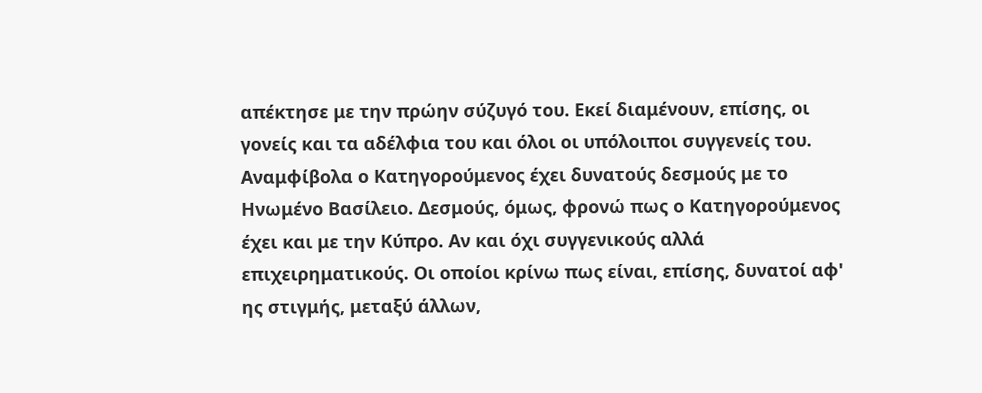απέκτησε με την πρώην σύζυγό του. Εκεί διαμένουν, επίσης, οι γονείς και τα αδέλφια του και όλοι οι υπόλοιποι συγγενείς του. Αναμφίβολα ο Κατηγορούμενος έχει δυνατούς δεσμούς με το Ηνωμένο Βασίλειο. Δεσμούς, όμως, φρονώ πως ο Κατηγορούμενος έχει και με την Κύπρο. Αν και όχι συγγενικούς αλλά επιχειρηματικούς. Οι οποίοι κρίνω πως είναι, επίσης, δυνατοί αφ' ης στιγμής, μεταξύ άλλων,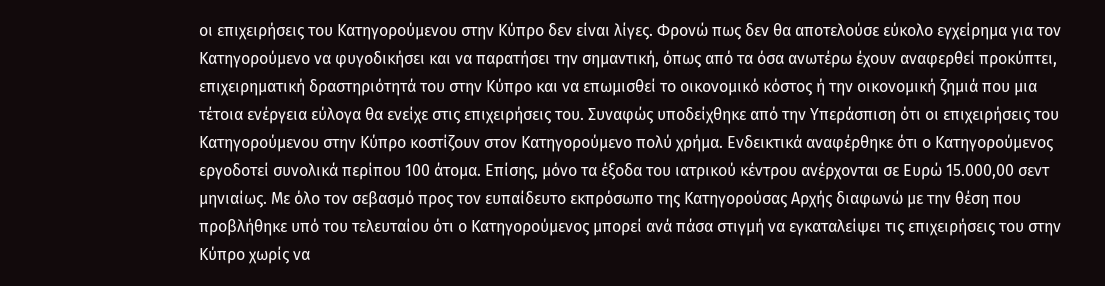οι επιχειρήσεις του Κατηγορούμενου στην Κύπρο δεν είναι λίγες. Φρονώ πως δεν θα αποτελούσε εύκολο εγχείρημα για τον Κατηγορούμενο να φυγοδικήσει και να παρατήσει την σημαντική, όπως από τα όσα ανωτέρω έχουν αναφερθεί προκύπτει, επιχειρηματική δραστηριότητά του στην Κύπρο και να επωμισθεί το οικονομικό κόστος ή την οικονομική ζημιά που μια τέτοια ενέργεια εύλογα θα ενείχε στις επιχειρήσεις του. Συναφώς υποδείχθηκε από την Υπεράσπιση ότι οι επιχειρήσεις του Κατηγορούμενου στην Κύπρο κοστίζουν στον Κατηγορούμενο πολύ χρήμα. Ενδεικτικά αναφέρθηκε ότι ο Κατηγορούμενος εργοδοτεί συνολικά περίπου 100 άτομα. Επίσης, μόνο τα έξοδα του ιατρικού κέντρου ανέρχονται σε Ευρώ 15.000,00 σεντ μηνιαίως. Με όλο τον σεβασμό προς τον ευπαίδευτο εκπρόσωπο της Κατηγορούσας Αρχής διαφωνώ με την θέση που προβλήθηκε υπό του τελευταίου ότι ο Κατηγορούμενος μπορεί ανά πάσα στιγμή να εγκαταλείψει τις επιχειρήσεις του στην Κύπρο χωρίς να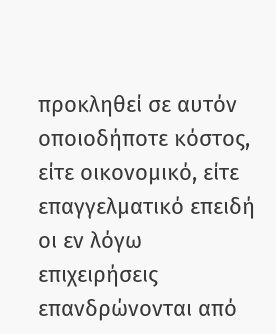προκληθεί σε αυτόν οποιοδήποτε κόστος, είτε οικονομικό, είτε επαγγελματικό επειδή οι εν λόγω επιχειρήσεις επανδρώνονται από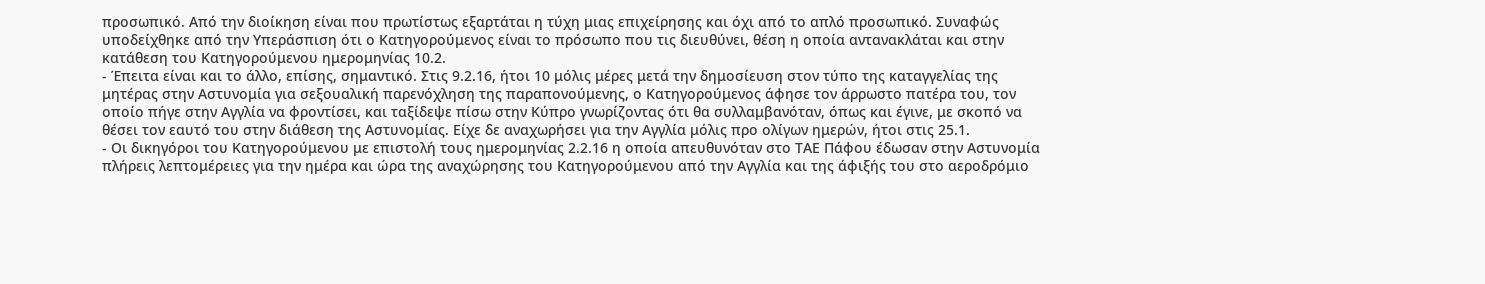προσωπικό. Από την διοίκηση είναι που πρωτίστως εξαρτάται η τύχη μιας επιχείρησης και όχι από το απλό προσωπικό. Συναφώς υποδείχθηκε από την Υπεράσπιση ότι ο Κατηγορούμενος είναι το πρόσωπο που τις διευθύνει, θέση η οποία αντανακλάται και στην κατάθεση του Κατηγορούμενου ημερομηνίας 10.2.
- Έπειτα είναι και το άλλο, επίσης, σημαντικό. Στις 9.2.16, ήτοι 10 μόλις μέρες μετά την δημοσίευση στον τύπο της καταγγελίας της μητέρας στην Αστυνομία για σεξουαλική παρενόχληση της παραπονούμενης, ο Κατηγορούμενος άφησε τον άρρωστο πατέρα του, τον οποίο πήγε στην Αγγλία να φροντίσει, και ταξίδεψε πίσω στην Κύπρο γνωρίζοντας ότι θα συλλαμβανόταν, όπως και έγινε, με σκοπό να θέσει τον εαυτό του στην διάθεση της Αστυνομίας. Είχε δε αναχωρήσει για την Αγγλία μόλις προ ολίγων ημερών, ήτοι στις 25.1.
- Οι δικηγόροι του Κατηγορούμενου με επιστολή τους ημερομηνίας 2.2.16 η οποία απευθυνόταν στο ΤΑΕ Πάφου έδωσαν στην Αστυνομία πλήρεις λεπτομέρειες για την ημέρα και ώρα της αναχώρησης του Κατηγορούμενου από την Αγγλία και της άφιξής του στο αεροδρόμιο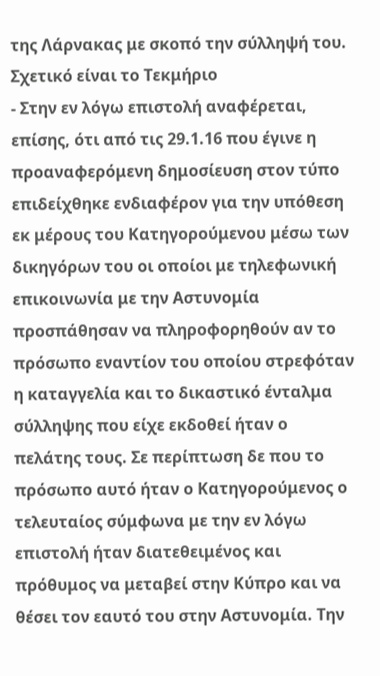της Λάρνακας με σκοπό την σύλληψή του. Σχετικό είναι το Τεκμήριο
- Στην εν λόγω επιστολή αναφέρεται, επίσης, ότι από τις 29.1.16 που έγινε η προαναφερόμενη δημοσίευση στον τύπο επιδείχθηκε ενδιαφέρον για την υπόθεση εκ μέρους του Κατηγορούμενου μέσω των δικηγόρων του οι οποίοι με τηλεφωνική επικοινωνία με την Αστυνομία προσπάθησαν να πληροφορηθούν αν το πρόσωπο εναντίον του οποίου στρεφόταν η καταγγελία και το δικαστικό ένταλμα σύλληψης που είχε εκδοθεί ήταν ο πελάτης τους. Σε περίπτωση δε που το πρόσωπο αυτό ήταν ο Κατηγορούμενος ο τελευταίος σύμφωνα με την εν λόγω επιστολή ήταν διατεθειμένος και πρόθυμος να μεταβεί στην Κύπρο και να θέσει τον εαυτό του στην Αστυνομία. Την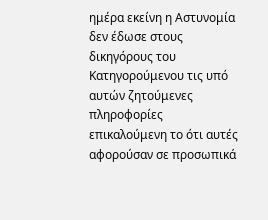ημέρα εκείνη η Αστυνομία δεν έδωσε στους δικηγόρους του Κατηγορούμενου τις υπό αυτών ζητούμενες πληροφορίες επικαλούμενη το ότι αυτές αφορούσαν σε προσωπικά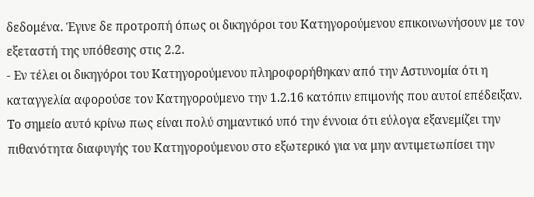δεδομένα. Έγινε δε προτροπή όπως οι δικηγόροι του Κατηγορούμενου επικοινωνήσουν με τον εξεταστή της υπόθεσης στις 2.2.
- Εν τέλει οι δικηγόροι του Κατηγορούμενου πληροφορήθηκαν από την Αστυνομία ότι η καταγγελία αφορούσε τον Κατηγορούμενο την 1.2.16 κατόπιν επιμονής που αυτοί επέδειξαν. Το σημείο αυτό κρίνω πως είναι πολύ σημαντικό υπό την έννοια ότι εύλογα εξανεμίζει την πιθανότητα διαφυγής του Κατηγορούμενου στο εξωτερικό για να μην αντιμετωπίσει την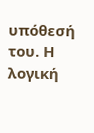υπόθεσή του. Η λογική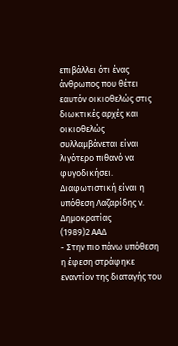επιβάλλει ότι ένας άνθρωπος που θέτει εαυτόν οικιοθελώς στις διωκτικές αρχές και οικιοθελώς συλλαμβάνεται είναι λιγότερο πιθανό να φυγοδικήσει. Διαφωτιστική είναι η υπόθεση Λαζαρίδης ν. Δημοκρατίας
(1989)2 ΑΑΔ
- Στην πιο πάνω υπόθεση η έφεση στράφηκε εναντίον της διαταγής του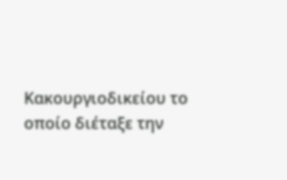Κακουργιοδικείου το οποίο διέταξε την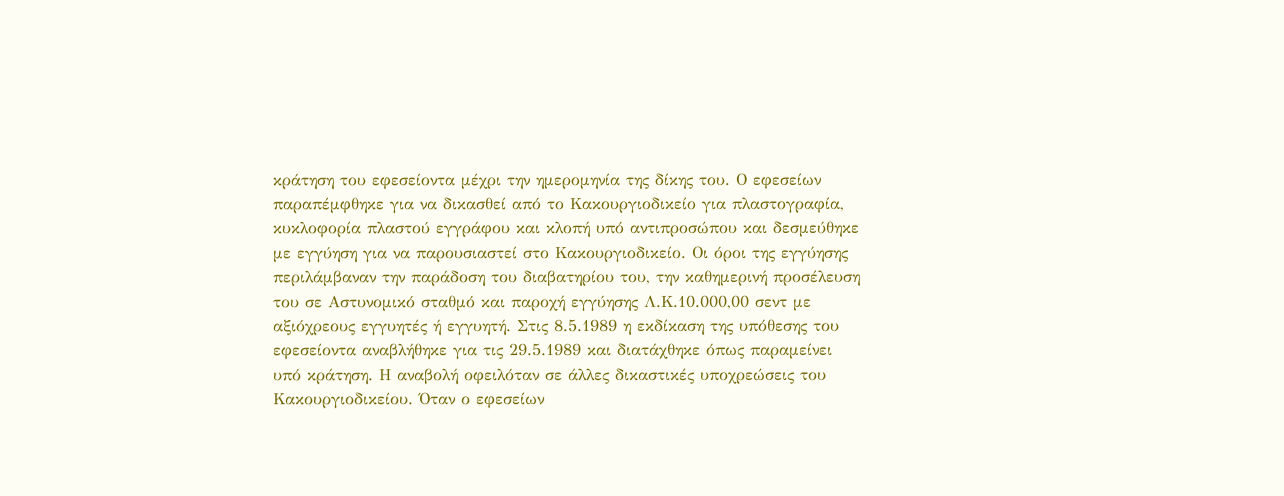κράτηση του εφεσείοντα μέχρι την ημερομηνία της δίκης του. Ο εφεσείων παραπέμφθηκε για να δικασθεί από το Κακουργιοδικείο για πλαστογραφία, κυκλοφορία πλαστού εγγράφου και κλοπή υπό αντιπροσώπου και δεσμεύθηκε με εγγύηση για να παρουσιαστεί στο Κακουργιοδικείο. Οι όροι της εγγύησης περιλάμβαναν την παράδοση του διαβατηρίου του, την καθημερινή προσέλευση του σε Αστυνομικό σταθμό και παροχή εγγύησης Λ.Κ.10.000,00 σεντ με αξιόχρεους εγγυητές ή εγγυητή. Στις 8.5.1989 η εκδίκαση της υπόθεσης του εφεσείοντα αναβλήθηκε για τις 29.5.1989 και διατάχθηκε όπως παραμείνει υπό κράτηση. Η αναβολή οφειλόταν σε άλλες δικαστικές υποχρεώσεις του Κακουργιοδικείου. Όταν ο εφεσείων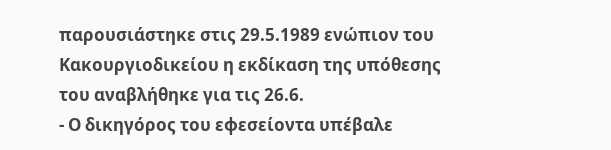παρουσιάστηκε στις 29.5.1989 ενώπιον του Κακουργιοδικείου η εκδίκαση της υπόθεσης του αναβλήθηκε για τις 26.6.
- Ο δικηγόρος του εφεσείοντα υπέβαλε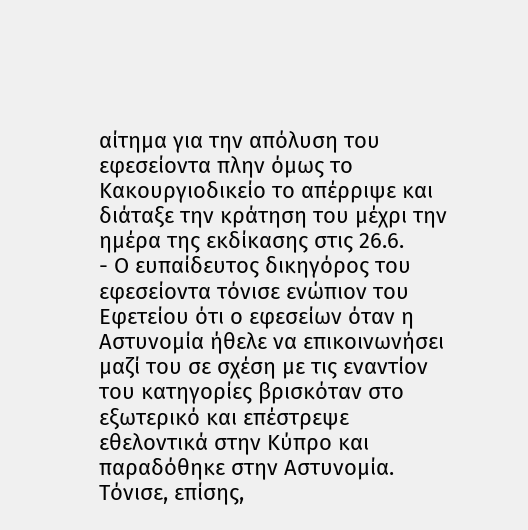αίτημα για την απόλυση του εφεσείοντα πλην όμως το Κακουργιοδικείο το απέρριψε και διάταξε την κράτηση του μέχρι την ημέρα της εκδίκασης στις 26.6.
- Ο ευπαίδευτος δικηγόρος του εφεσείοντα τόνισε ενώπιον του Εφετείου ότι ο εφεσείων όταν η Αστυνομία ήθελε να επικοινωνήσει μαζί του σε σχέση με τις εναντίον του κατηγορίες βρισκόταν στο εξωτερικό και επέστρεψε εθελοντικά στην Κύπρο και παραδόθηκε στην Αστυνομία. Τόνισε, επίσης,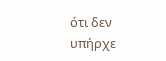ότι δεν υπήρχε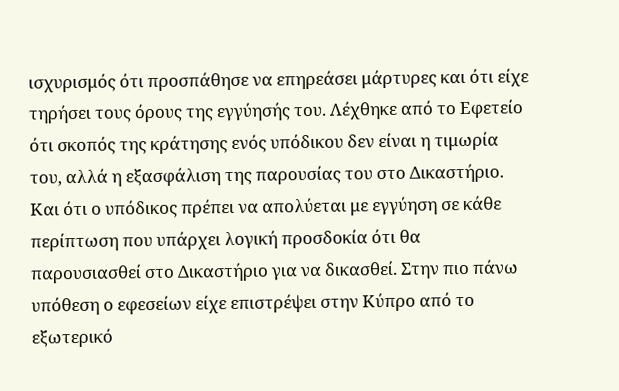ισχυρισμός ότι προσπάθησε να επηρεάσει μάρτυρες και ότι είχε τηρήσει τους όρους της εγγύησής του. Λέχθηκε από το Εφετείο ότι σκοπός της κράτησης ενός υπόδικου δεν είναι η τιμωρία του, αλλά η εξασφάλιση της παρουσίας του στο Δικαστήριο. Και ότι ο υπόδικος πρέπει να απολύεται με εγγύηση σε κάθε περίπτωση που υπάρχει λογική προσδοκία ότι θα παρουσιασθεί στο Δικαστήριο για να δικασθεί. Στην πιο πάνω υπόθεση ο εφεσείων είχε επιστρέψει στην Κύπρο από το εξωτερικό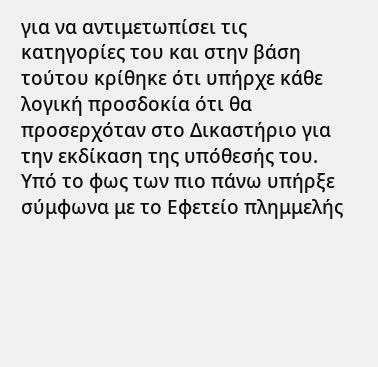για να αντιμετωπίσει τις κατηγορίες του και στην βάση τούτου κρίθηκε ότι υπήρχε κάθε λογική προσδοκία ότι θα προσερχόταν στο Δικαστήριο για την εκδίκαση της υπόθεσής του. Υπό το φως των πιο πάνω υπήρξε σύμφωνα με το Εφετείο πλημμελής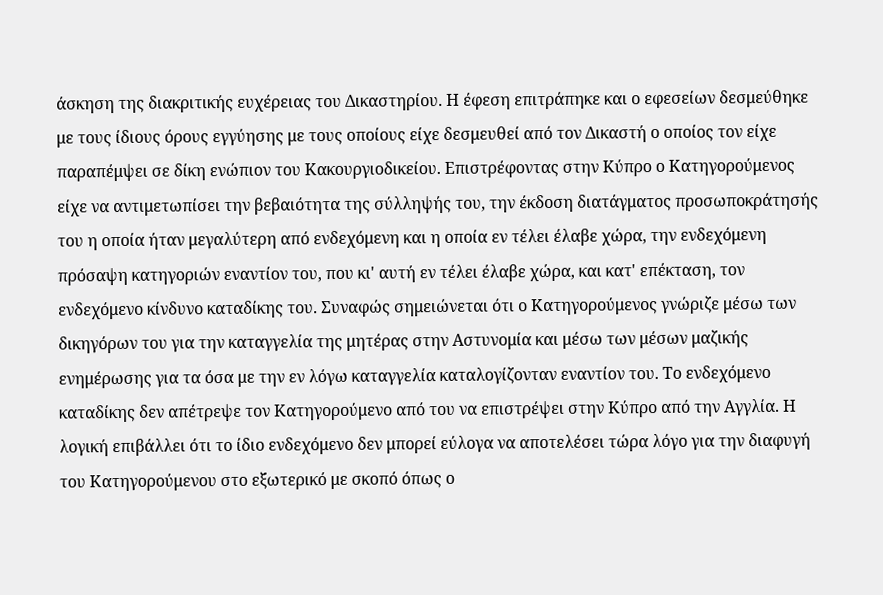άσκηση της διακριτικής ευχέρειας του Δικαστηρίου. Η έφεση επιτράπηκε και ο εφεσείων δεσμεύθηκε με τους ίδιους όρους εγγύησης με τους οποίους είχε δεσμευθεί από τον Δικαστή ο οποίος τον είχε παραπέμψει σε δίκη ενώπιον του Κακουργιοδικείου. Επιστρέφοντας στην Κύπρο ο Κατηγορούμενος είχε να αντιμετωπίσει την βεβαιότητα της σύλληψής του, την έκδοση διατάγματος προσωποκράτησής του η οποία ήταν μεγαλύτερη από ενδεχόμενη και η οποία εν τέλει έλαβε χώρα, την ενδεχόμενη πρόσαψη κατηγοριών εναντίον του, που κι' αυτή εν τέλει έλαβε χώρα, και κατ' επέκταση, τον ενδεχόμενο κίνδυνο καταδίκης του. Συναφώς σημειώνεται ότι ο Κατηγορούμενος γνώριζε μέσω των δικηγόρων του για την καταγγελία της μητέρας στην Αστυνομία και μέσω των μέσων μαζικής ενημέρωσης για τα όσα με την εν λόγω καταγγελία καταλογίζονταν εναντίον του. Το ενδεχόμενο καταδίκης δεν απέτρεψε τον Κατηγορούμενο από του να επιστρέψει στην Κύπρο από την Αγγλία. Η λογική επιβάλλει ότι το ίδιο ενδεχόμενο δεν μπορεί εύλογα να αποτελέσει τώρα λόγο για την διαφυγή του Κατηγορούμενου στο εξωτερικό με σκοπό όπως ο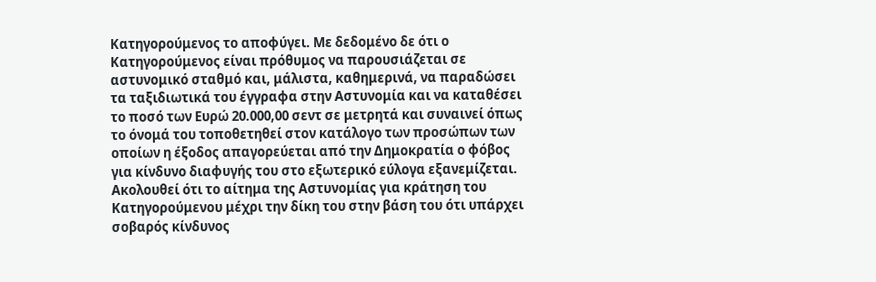Κατηγορούμενος το αποφύγει. Με δεδομένο δε ότι ο Κατηγορούμενος είναι πρόθυμος να παρουσιάζεται σε αστυνομικό σταθμό και, μάλιστα, καθημερινά, να παραδώσει τα ταξιδιωτικά του έγγραφα στην Αστυνομία και να καταθέσει το ποσό των Ευρώ 20.000,00 σεντ σε μετρητά και συναινεί όπως το όνομά του τοποθετηθεί στον κατάλογο των προσώπων των οποίων η έξοδος απαγορεύεται από την Δημοκρατία ο φόβος για κίνδυνο διαφυγής του στο εξωτερικό εύλογα εξανεμίζεται. Ακολουθεί ότι το αίτημα της Αστυνομίας για κράτηση του Κατηγορούμενου μέχρι την δίκη του στην βάση του ότι υπάρχει σοβαρός κίνδυνος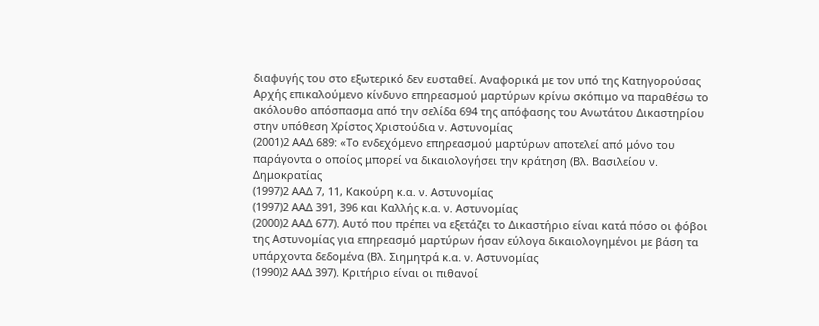διαφυγής του στο εξωτερικό δεν ευσταθεί. Αναφορικά με τον υπό της Κατηγορούσας Αρχής επικαλούμενο κίνδυνο επηρεασμού μαρτύρων κρίνω σκόπιμο να παραθέσω το ακόλουθο απόσπασμα από την σελίδα 694 της απόφασης του Ανωτάτου Δικαστηρίου στην υπόθεση Χρίστος Χριστούδια ν. Αστυνομίας
(2001)2 ΑΑΔ 689: «Το ενδεχόμενο επηρεασμού μαρτύρων αποτελεί από μόνο του παράγοντα ο οποίος μπορεί να δικαιολογήσει την κράτηση (Βλ. Βασιλείου ν. Δημοκρατίας
(1997)2 ΑΑΔ 7, 11, Κακούρη κ.α. ν. Αστυνομίας
(1997)2 ΑΑΔ 391, 396 και Καλλής κ.α. ν. Αστυνομίας
(2000)2 ΑΑΔ 677). Αυτό που πρέπει να εξετάζει το Δικαστήριο είναι κατά πόσο οι φόβοι της Αστυνομίας για επηρεασμό μαρτύρων ήσαν εύλογα δικαιολογημένοι με βάση τα υπάρχοντα δεδομένα (Βλ. Σιημητρά κ.α. ν. Αστυνομίας
(1990)2 ΑΑΔ 397). Κριτήριο είναι οι πιθανοί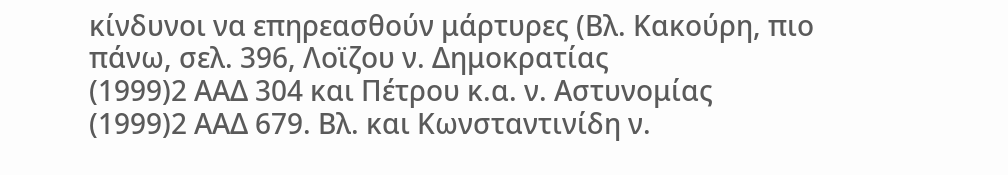κίνδυνοι να επηρεασθούν μάρτυρες (Βλ. Κακούρη, πιο πάνω, σελ. 396, Λοϊζου ν. Δημοκρατίας
(1999)2 ΑΑΔ 304 και Πέτρου κ.α. ν. Αστυνομίας
(1999)2 ΑΑΔ 679. Βλ. και Κωνσταντινίδη ν.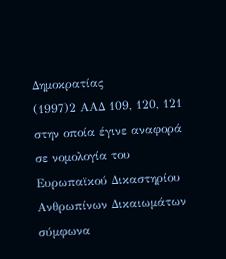Δημοκρατίας
(1997)2 ΑΑΔ 109, 120, 121 στην οποία έγινε αναφορά σε νομολογία του Ευρωπαϊκού Δικαστηρίου Ανθρωπίνων Δικαιωμάτων σύμφωνα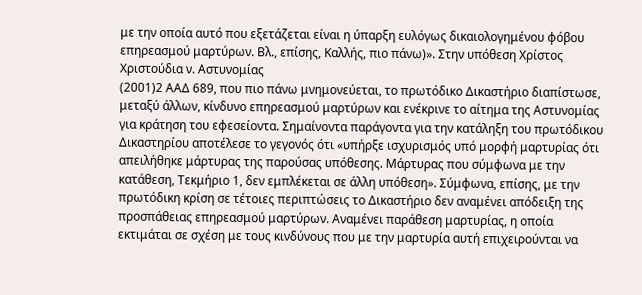με την οποία αυτό που εξετάζεται είναι η ύπαρξη ευλόγως δικαιολογημένου φόβου επηρεασμού μαρτύρων. Βλ., επίσης, Καλλής, πιο πάνω)». Στην υπόθεση Χρίστος Χριστούδια ν. Αστυνομίας
(2001)2 ΑΑΔ 689, που πιο πάνω μνημονεύεται, το πρωτόδικο Δικαστήριο διαπίστωσε, μεταξύ άλλων, κίνδυνο επηρεασμού μαρτύρων και ενέκρινε το αίτημα της Αστυνομίας για κράτηση του εφεσείοντα. Σημαίνοντα παράγοντα για την κατάληξη του πρωτόδικου Δικαστηρίου αποτέλεσε το γεγονός ότι «υπήρξε ισχυρισμός υπό μορφή μαρτυρίας ότι απειλήθηκε μάρτυρας της παρούσας υπόθεσης. Μάρτυρας που σύμφωνα με την κατάθεση, Τεκμήριο 1, δεν εμπλέκεται σε άλλη υπόθεση». Σύμφωνα, επίσης, με την πρωτόδικη κρίση σε τέτοιες περιπτώσεις το Δικαστήριο δεν αναμένει απόδειξη της προσπάθειας επηρεασμού μαρτύρων. Αναμένει παράθεση μαρτυρίας, η οποία εκτιμάται σε σχέση με τους κινδύνους που με την μαρτυρία αυτή επιχειρούνται να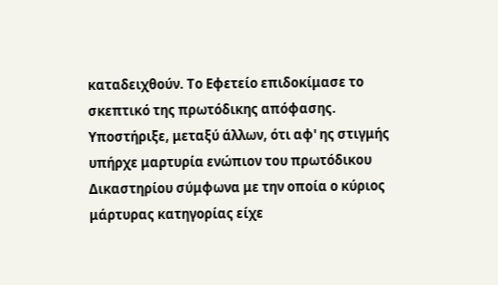καταδειχθούν. Το Εφετείο επιδοκίμασε το σκεπτικό της πρωτόδικης απόφασης. Υποστήριξε, μεταξύ άλλων, ότι αφ' ης στιγμής υπήρχε μαρτυρία ενώπιον του πρωτόδικου Δικαστηρίου σύμφωνα με την οποία ο κύριος μάρτυρας κατηγορίας είχε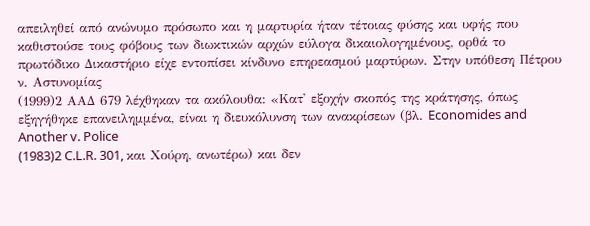απειληθεί από ανώνυμο πρόσωπο και η μαρτυρία ήταν τέτοιας φύσης και υφής που καθιστούσε τους φόβους των διωκτικών αρχών εύλογα δικαιολογημένους, ορθά το πρωτόδικο Δικαστήριο είχε εντοπίσει κίνδυνο επηρεασμού μαρτύρων. Στην υπόθεση Πέτρου ν. Αστυνομίας
(1999)2 ΑΑΔ 679 λέχθηκαν τα ακόλουθα: «Κατ' εξοχήν σκοπός της κράτησης, όπως εξηγήθηκε επανειλημμένα, είναι η διευκόλυνση των ανακρίσεων (βλ. Economides and Another v. Police
(1983)2 C.L.R. 301, και Χούρη, ανωτέρω) και δεν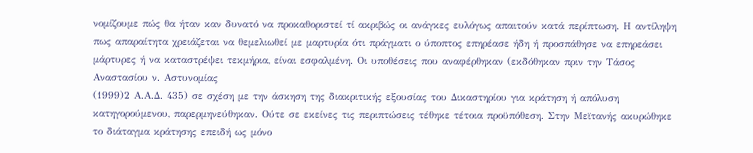νομίζουμε πώς θα ήταν καν δυνατό να προκαθοριστεί τί ακριβώς οι ανάγκες ευλόγως απαιτούν κατά περίπτωση. Η αντίληψη πως απαραίτητα χρειάζεται να θεμελιωθεί με μαρτυρία ότι πράγματι ο ύποπτος επηρέασε ήδη ή προσπάθησε να επηρεάσει μάρτυρες ή να καταστρέψει τεκμήρια, είναι εσφαλμένη. Οι υποθέσεις που αναφέρθηκαν (εκδόθηκαν πριν την Τάσος Αναστασίου ν. Αστυνομίας
(1999)2 Α.Α.Δ. 435) σε σχέση με την άσκηση της διακριτικής εξουσίας του Δικαστηρίου για κράτηση ή απόλυση κατηγορούμενου, παρερμηνεύθηκαν. Ούτε σε εκείνες τις περιπτώσεις τέθηκε τέτοια προϋπόθεση. Στην Μεϊτανής ακυρώθηκε το διάταγμα κράτησης επειδή ως μόνο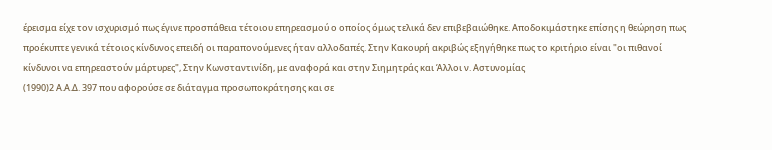έρεισμα είχε τον ισχυρισμό πως έγινε προσπάθεια τέτοιου επηρεασμού ο οποίος όμως τελικά δεν επιβεβαιώθηκε. Αποδοκιμάστηκε επίσης η θεώρηση πως προέκυπτε γενικά τέτοιος κίνδυνος επειδή οι παραπονούμενες ήταν αλλοδαπές. Στην Κακουρή ακριβώς εξηγήθηκε πως το κριτήριο είναι "οι πιθανοί κίνδυνοι να επηρεαστούν μάρτυρες", Στην Κωνσταντινίδη, με αναφορά και στην Σιημητράς και Άλλοι ν. Αστυνομίας
(1990)2 Α.Α.Δ. 397 που αφορούσε σε διάταγμα προσωποκράτησης και σε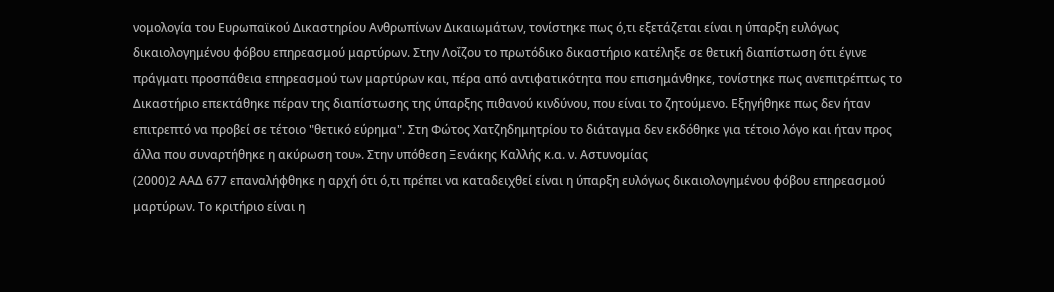νομολογία του Ευρωπαϊκού Δικαστηρίου Ανθρωπίνων Δικαιωμάτων, τονίστηκε πως ό,τι εξετάζεται είναι η ύπαρξη ευλόγως δικαιολογημένου φόβου επηρεασμού μαρτύρων. Στην Λοΐζου το πρωτόδικο δικαστήριο κατέληξε σε θετική διαπίστωση ότι έγινε πράγματι προσπάθεια επηρεασμού των μαρτύρων και, πέρα από αντιφατικότητα που επισημάνθηκε, τονίστηκε πως ανεπιτρέπτως το Δικαστήριο επεκτάθηκε πέραν της διαπίστωσης της ύπαρξης πιθανού κινδύνου, που είναι το ζητούμενο. Εξηγήθηκε πως δεν ήταν επιτρεπτό να προβεί σε τέτοιο "θετικό εύρημα". Στη Φώτος Χατζηδημητρίου το διάταγμα δεν εκδόθηκε για τέτοιο λόγο και ήταν προς άλλα που συναρτήθηκε η ακύρωση του». Στην υπόθεση Ξενάκης Καλλής κ.α. ν. Αστυνομίας
(2000)2 ΑΑΔ 677 επαναλήφθηκε η αρχή ότι ό,τι πρέπει να καταδειχθεί είναι η ύπαρξη ευλόγως δικαιολογημένου φόβου επηρεασμού μαρτύρων. Το κριτήριο είναι η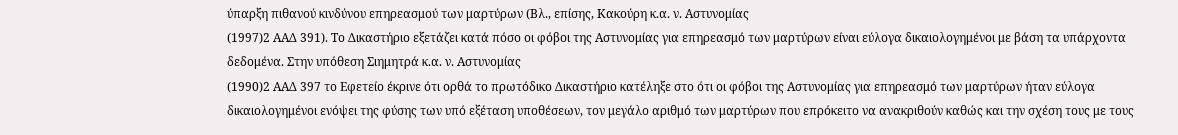ύπαρξη πιθανού κινδύνου επηρεασμού των μαρτύρων (Βλ., επίσης, Κακούρη κ.α. ν. Αστυνομίας
(1997)2 ΑΑΔ 391). Το Δικαστήριο εξετάζει κατά πόσο οι φόβοι της Αστυνομίας για επηρεασμό των μαρτύρων είναι εύλογα δικαιολογημένοι με βάση τα υπάρχοντα δεδομένα. Στην υπόθεση Σιημητρά κ.α. ν. Αστυνομίας
(1990)2 ΑΑΔ 397 το Εφετείο έκρινε ότι ορθά το πρωτόδικο Δικαστήριο κατέληξε στο ότι οι φόβοι της Αστυνομίας για επηρεασμό των μαρτύρων ήταν εύλογα δικαιολογημένοι ενόψει της φύσης των υπό εξέταση υποθέσεων, τον μεγάλο αριθμό των μαρτύρων που επρόκειτο να ανακριθούν καθώς και την σχέση τους με τους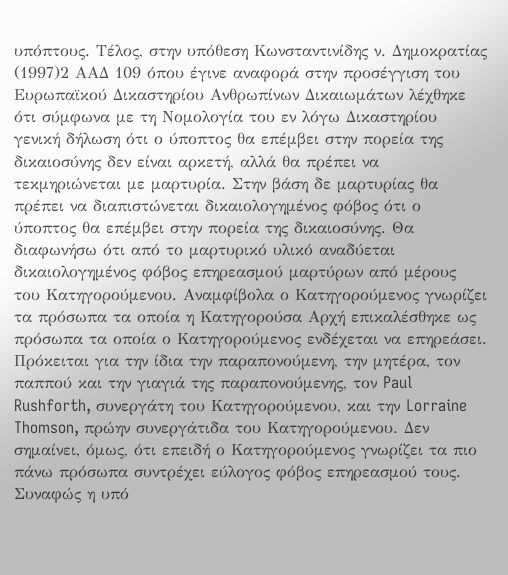υπόπτους. Τέλος, στην υπόθεση Κωνσταντινίδης ν. Δημοκρατίας
(1997)2 ΑΑΔ 109 όπου έγινε αναφορά στην προσέγγιση του Ευρωπαϊκού Δικαστηρίου Ανθρωπίνων Δικαιωμάτων λέχθηκε ότι σύμφωνα με τη Νομολογία του εν λόγω Δικαστηρίου γενική δήλωση ότι ο ύποπτος θα επέμβει στην πορεία της δικαιοσύνης δεν είναι αρκετή, αλλά θα πρέπει να τεκμηριώνεται με μαρτυρία. Στην βάση δε μαρτυρίας θα πρέπει να διαπιστώνεται δικαιολογημένος φόβος ότι ο ύποπτος θα επέμβει στην πορεία της δικαιοσύνης. Θα διαφωνήσω ότι από το μαρτυρικό υλικό αναδύεται δικαιολογημένος φόβος επηρεασμού μαρτύρων από μέρους του Κατηγορούμενου. Αναμφίβολα ο Κατηγορούμενος γνωρίζει τα πρόσωπα τα οποία η Κατηγορούσα Αρχή επικαλέσθηκε ως πρόσωπα τα οποία ο Κατηγορούμενος ενδέχεται να επηρεάσει. Πρόκειται για την ίδια την παραπονούμενη, την μητέρα, τον παππού και την γιαγιά της παραπονούμενης, τον Paul Rushforth, συνεργάτη του Κατηγορούμενου, και την Lorraine Thomson, πρώην συνεργάτιδα του Κατηγορούμενου. Δεν σημαίνει, όμως, ότι επειδή ο Κατηγορούμενος γνωρίζει τα πιο πάνω πρόσωπα συντρέχει εύλογος φόβος επηρεασμού τους. Συναφώς η υπό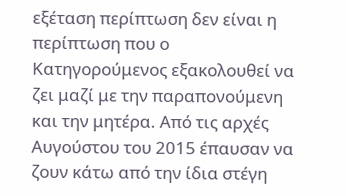εξέταση περίπτωση δεν είναι η περίπτωση που ο Κατηγορούμενος εξακολουθεί να ζει μαζί με την παραπονούμενη και την μητέρα. Από τις αρχές Αυγούστου του 2015 έπαυσαν να ζουν κάτω από την ίδια στέγη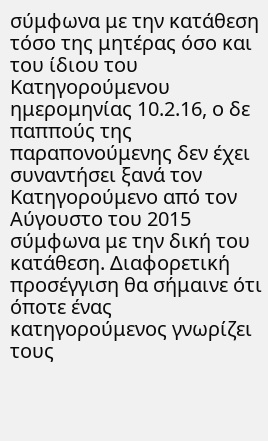σύμφωνα με την κατάθεση τόσο της μητέρας όσο και του ίδιου του Κατηγορούμενου ημερομηνίας 10.2.16, ο δε παππούς της παραπονούμενης δεν έχει συναντήσει ξανά τον Κατηγορούμενο από τον Αύγουστο του 2015 σύμφωνα με την δική του κατάθεση. Διαφορετική προσέγγιση θα σήμαινε ότι όποτε ένας κατηγορούμενος γνωρίζει τους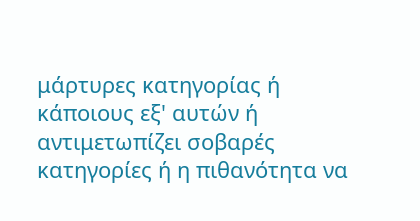μάρτυρες κατηγορίας ή κάποιους εξ' αυτών ή αντιμετωπίζει σοβαρές κατηγορίες ή η πιθανότητα να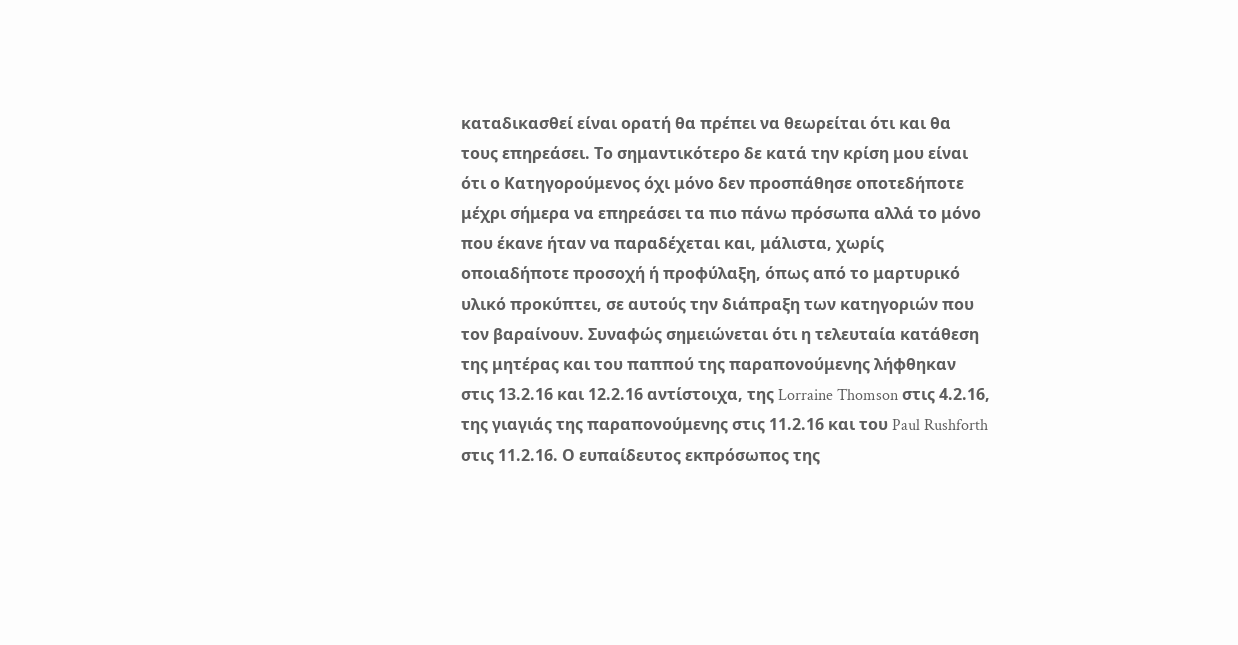καταδικασθεί είναι ορατή θα πρέπει να θεωρείται ότι και θα τους επηρεάσει. Το σημαντικότερο δε κατά την κρίση μου είναι ότι ο Κατηγορούμενος όχι μόνο δεν προσπάθησε οποτεδήποτε μέχρι σήμερα να επηρεάσει τα πιο πάνω πρόσωπα αλλά το μόνο που έκανε ήταν να παραδέχεται και, μάλιστα, χωρίς οποιαδήποτε προσοχή ή προφύλαξη, όπως από το μαρτυρικό υλικό προκύπτει, σε αυτούς την διάπραξη των κατηγοριών που τον βαραίνουν. Συναφώς σημειώνεται ότι η τελευταία κατάθεση της μητέρας και του παππού της παραπονούμενης λήφθηκαν στις 13.2.16 και 12.2.16 αντίστοιχα, της Lorraine Thomson στις 4.2.16, της γιαγιάς της παραπονούμενης στις 11.2.16 και του Paul Rushforth στις 11.2.16. Ο ευπαίδευτος εκπρόσωπος της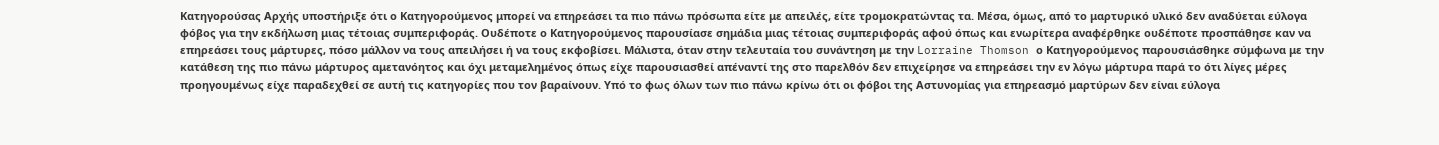Κατηγορούσας Αρχής υποστήριξε ότι ο Κατηγορούμενος μπορεί να επηρεάσει τα πιο πάνω πρόσωπα είτε με απειλές, είτε τρομοκρατώντας τα. Μέσα, όμως, από το μαρτυρικό υλικό δεν αναδύεται εύλογα φόβος για την εκδήλωση μιας τέτοιας συμπεριφοράς. Ουδέποτε ο Κατηγορούμενος παρουσίασε σημάδια μιας τέτοιας συμπεριφοράς αφού όπως και ενωρίτερα αναφέρθηκε ουδέποτε προσπάθησε καν να επηρεάσει τους μάρτυρες, πόσο μάλλον να τους απειλήσει ή να τους εκφοβίσει. Μάλιστα, όταν στην τελευταία του συνάντηση με την Lorraine Thomson ο Κατηγορούμενος παρουσιάσθηκε σύμφωνα με την κατάθεση της πιο πάνω μάρτυρος αμετανόητος και όχι μεταμελημένος όπως είχε παρουσιασθεί απέναντί της στο παρελθόν δεν επιχείρησε να επηρεάσει την εν λόγω μάρτυρα παρά το ότι λίγες μέρες προηγουμένως είχε παραδεχθεί σε αυτή τις κατηγορίες που τον βαραίνουν. Υπό το φως όλων των πιο πάνω κρίνω ότι οι φόβοι της Αστυνομίας για επηρεασμό μαρτύρων δεν είναι εύλογα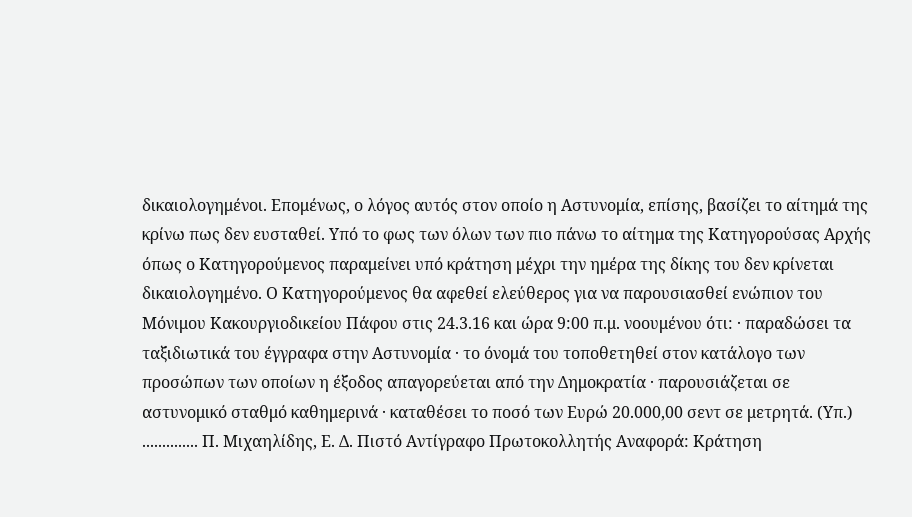δικαιολογημένοι. Επομένως, ο λόγος αυτός στον οποίο η Αστυνομία, επίσης, βασίζει το αίτημά της κρίνω πως δεν ευσταθεί. Υπό το φως των όλων των πιο πάνω το αίτημα της Κατηγορούσας Αρχής όπως ο Κατηγορούμενος παραμείνει υπό κράτηση μέχρι την ημέρα της δίκης του δεν κρίνεται δικαιολογημένο. Ο Κατηγορούμενος θα αφεθεί ελεύθερος για να παρουσιασθεί ενώπιον του Μόνιμου Κακουργιοδικείου Πάφου στις 24.3.16 και ώρα 9:00 π.μ. νοουμένου ότι: · παραδώσει τα ταξιδιωτικά του έγγραφα στην Αστυνομία · το όνομά του τοποθετηθεί στον κατάλογο των προσώπων των οποίων η έξοδος απαγορεύεται από την Δημοκρατία · παρουσιάζεται σε αστυνομικό σταθμό καθημερινά · καταθέσει το ποσό των Ευρώ 20.000,00 σεντ σε μετρητά. (Υπ.) .............. Π. Μιχαηλίδης, Ε. Δ. Πιστό Αντίγραφο Πρωτοκολλητής Αναφορά: Κράτηση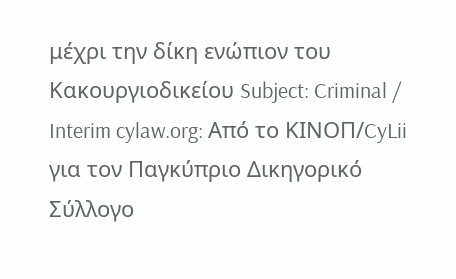μέχρι την δίκη ενώπιον του Κακουργιοδικείου Subject: Criminal / Interim cylaw.org: Από το ΚΙΝOΠ/CyLii για τον Παγκύπριο Δικηγορικό Σύλλογο